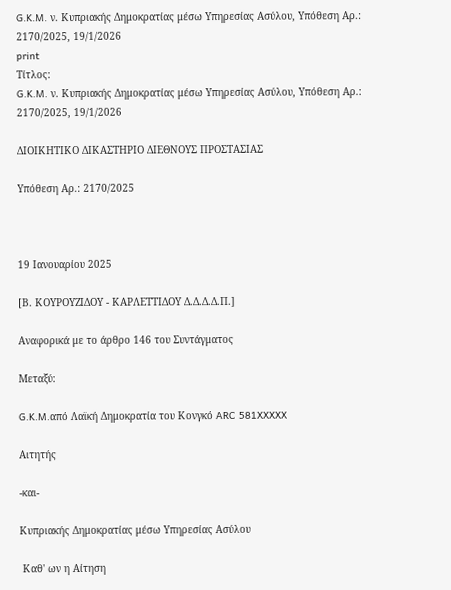G.K.M. ν. Κυπριακής Δημοκρατίας μέσω Υπηρεσίας Ασύλου, Υπόθεση Αρ.: 2170/2025, 19/1/2026
print
Τίτλος:
G.K.M. ν. Κυπριακής Δημοκρατίας μέσω Υπηρεσίας Ασύλου, Υπόθεση Αρ.: 2170/2025, 19/1/2026

ΔΙΟΙΚΗΤΙΚΟ ΔΙΚΑΣΤΗΡΙΟ ΔΙΕΘΝΟΥΣ ΠΡΟΣΤΑΣΙΑΣ

Υπόθεση Αρ.: 2170/2025



19 Ιανουαρίου 2025

[Β. ΚΟΥΡΟΥΖΙΔΟΥ - ΚΑΡΛΕΤΤΙΔΟΥ Δ.Δ.Δ.Δ.Π.]

Αναφορικά με το άρθρο 146 του Συντάγματος

Μεταξύ:

G.K.M.από Λαϊκή Δημοκρατία του Κονγκό ARC 581XXXXX

Αιτητής

-και-

Κυπριακής Δημοκρατίας μέσω Υπηρεσίας Ασύλου

 Καθ' ων η Αίτηση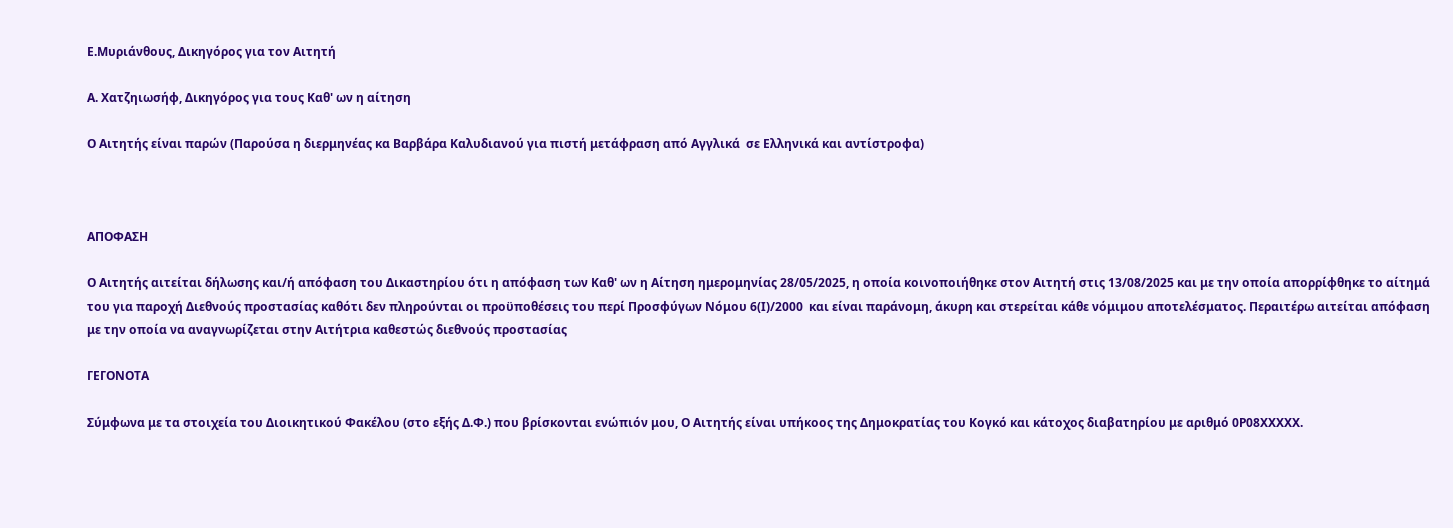Ε.Μυριάνθους, Δικηγόρος για τον Αιτητή

Α. Χατζηιωσήφ, Δικηγόρος για τους Καθ' ων η αίτηση

Ο Αιτητής είναι παρών (Παρούσα η διερμηνέας κα Βαρβάρα Καλυδιανού για πιστή μετάφραση από Αγγλικά  σε Ελληνικά και αντίστροφα)



ΑΠΟΦΑΣΗ

Ο Αιτητής αιτείται δήλωσης και/ή απόφαση του Δικαστηρίου ότι η απόφαση των Καθ' ων η Αίτηση ημερομηνίας 28/05/2025, η οποία κοινοποιήθηκε στον Αιτητή στις 13/08/2025 και με την οποία απορρίφθηκε το αίτημά του για παροχή Διεθνούς προστασίας καθότι δεν πληρούνται οι προϋποθέσεις του περί Προσφύγων Νόμου 6(Ι)/2000  και είναι παράνομη, άκυρη και στερείται κάθε νόμιμου αποτελέσματος. Περαιτέρω αιτείται απόφαση με την οποία να αναγνωρίζεται στην Αιτήτρια καθεστώς διεθνούς προστασίας

ΓΕΓΟΝΟΤΑ

Σύμφωνα με τα στοιχεία του Διοικητικού Φακέλου (στο εξής Δ.Φ.) που βρίσκονται ενώπιόν μου, Ο Αιτητής είναι υπήκοος της Δημοκρατίας του Κογκό και κάτοχος διαβατηρίου με αριθμό 0Ρ08ΧΧΧΧΧ.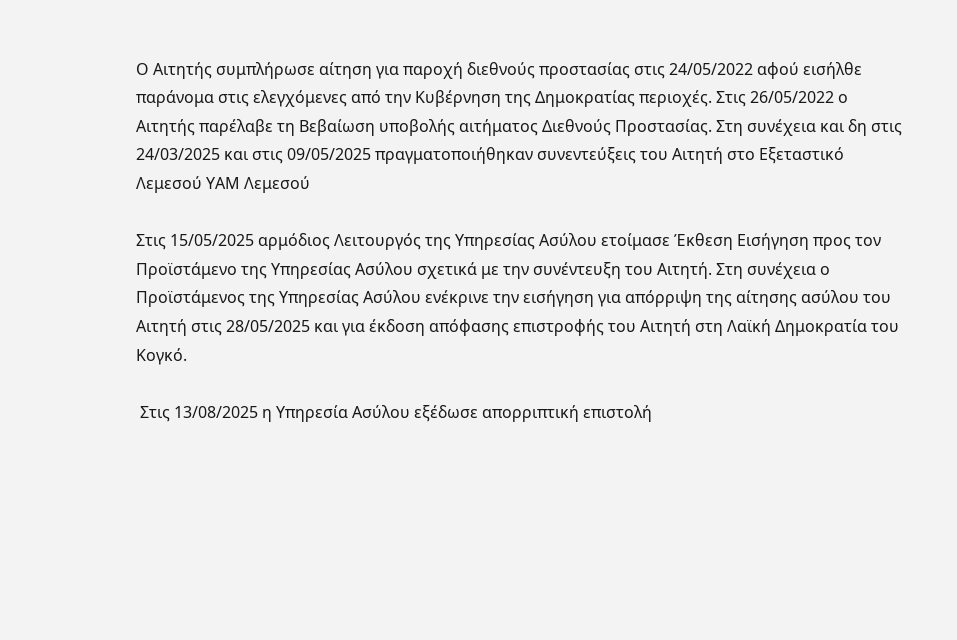Ο Αιτητής συμπλήρωσε αίτηση για παροχή διεθνούς προστασίας στις 24/05/2022 αφού εισήλθε παράνομα στις ελεγχόμενες από την Κυβέρνηση της Δημοκρατίας περιοχές. Στις 26/05/2022 ο Αιτητής παρέλαβε τη Βεβαίωση υποβολής αιτήματος Διεθνούς Προστασίας. Στη συνέχεια και δη στις 24/03/2025 και στις 09/05/2025 πραγματοποιήθηκαν συνεντεύξεις του Αιτητή στο Εξεταστικό Λεμεσού ΥΑΜ Λεμεσού

Στις 15/05/2025 αρμόδιος Λειτουργός της Υπηρεσίας Ασύλου ετοίμασε Έκθεση Εισήγηση προς τον Προϊστάμενο της Υπηρεσίας Ασύλου σχετικά με την συνέντευξη του Αιτητή. Στη συνέχεια ο Προϊστάμενος της Υπηρεσίας Ασύλου ενέκρινε την εισήγηση για απόρριψη της αίτησης ασύλου του Αιτητή στις 28/05/2025 και για έκδοση απόφασης επιστροφής του Αιτητή στη Λαϊκή Δημοκρατία του Κογκό.

 Στις 13/08/2025 η Υπηρεσία Ασύλου εξέδωσε απορριπτική επιστολή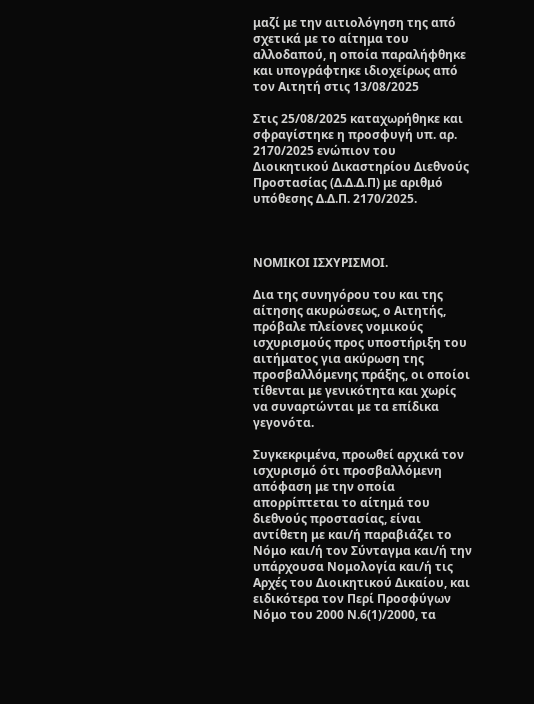μαζί με την αιτιολόγηση της από σχετικά με το αίτημα του αλλοδαπού, η οποία παραλήφθηκε και υπογράφτηκε ιδιοχείρως από τον Αιτητή στις 13/08/2025

Στις 25/08/2025 καταχωρήθηκε και σφραγίστηκε η προσφυγή υπ. αρ. 2170/2025 ενώπιον του Διοικητικού Δικαστηρίου Διεθνούς Προστασίας (Δ.Δ.Δ.Π) με αριθμό υπόθεσης Δ.Δ.Π. 2170/2025.



ΝΟΜΙΚΟΙ ΙΣΧΥΡΙΣΜΟΙ.

Δια της συνηγόρου του και της αίτησης ακυρώσεως, ο Αιτητής, πρόβαλε πλείονες νομικούς ισχυρισμούς προς υποστήριξη του αιτήματος για ακύρωση της προσβαλλόμενης πράξης, οι οποίοι τίθενται με γενικότητα και χωρίς να συναρτώνται με τα επίδικα γεγονότα.

Συγκεκριμένα, προωθεί αρχικά τον ισχυρισμό ότι προσβαλλόμενη  απόφαση με την οποία απορρίπτεται το αίτημά του διεθνούς προστασίας, είναι αντίθετη με και/ή παραβιάζει το Νόμο και/ή τον Σύνταγμα και/ή την υπάρχουσα Νομολογία και/ή τις Αρχές του Διοικητικού Δικαίου, και ειδικότερα τον Περί Προσφύγων Νόμο του 2000 Ν.6(1)/2000, τα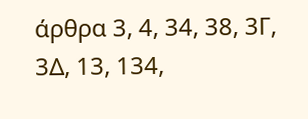άρθρα 3, 4, 34, 38, 3Γ, 3Δ, 13, 134,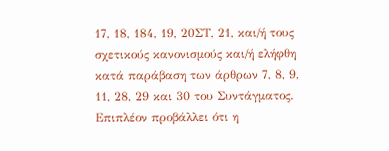17, 18, 184, 19, 20ΣΤ, 21, και/ή τους σχετικούς κανονισμούς και/ή ελήφθη κατά παράβαση των άρθρων 7, 8, 9, 11, 28, 29 και 30 του Συντάγματος. Επιπλέον προβάλλει ότι η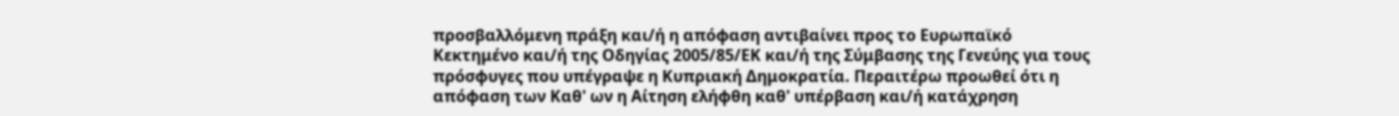προσβαλλόμενη πράξη και/ή η απόφαση αντιβαίνει προς το Ευρωπαϊκό Κεκτημένο και/ή της Οδηγίας 2005/85/ΕΚ και/ή της Σύμβασης της Γενεύης για τους πρόσφυγες που υπέγραψε η Κυπριακή Δημοκρατία. Περαιτέρω προωθεί ότι η απόφαση των Καθ' ων η Αίτηση ελήφθη καθ' υπέρβαση και/ή κατάχρηση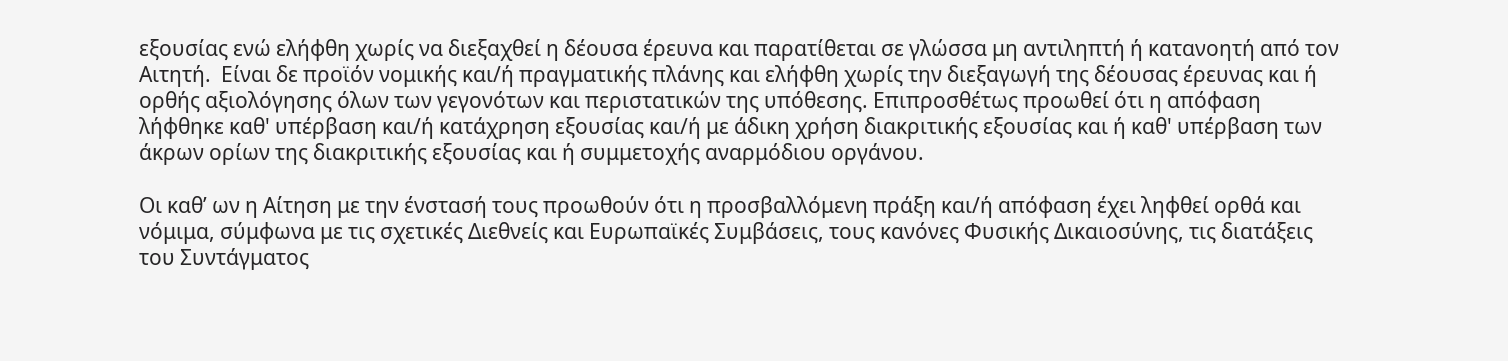εξουσίας ενώ ελήφθη χωρίς να διεξαχθεί η δέουσα έρευνα και παρατίθεται σε γλώσσα μη αντιληπτή ή κατανοητή από τον Αιτητή.  Είναι δε προϊόν νομικής και/ή πραγματικής πλάνης και ελήφθη χωρίς την διεξαγωγή της δέουσας έρευνας και ή ορθής αξιολόγησης όλων των γεγονότων και περιστατικών της υπόθεσης. Επιπροσθέτως προωθεί ότι η απόφαση λήφθηκε καθ' υπέρβαση και/ή κατάχρηση εξουσίας και/ή με άδικη χρήση διακριτικής εξουσίας και ή καθ' υπέρβαση των άκρων ορίων της διακριτικής εξουσίας και ή συμμετοχής αναρμόδιου οργάνου.

Οι καθ’ ων η Αίτηση με την ένστασή τους προωθούν ότι η προσβαλλόμενη πράξη και/ή απόφαση έχει ληφθεί ορθά και νόμιμα, σύμφωνα με τις σχετικές Διεθνείς και Ευρωπαϊκές Συμβάσεις, τους κανόνες Φυσικής Δικαιοσύνης, τις διατάξεις του Συντάγματος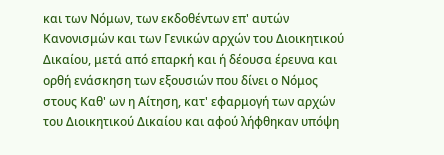και των Νόμων, των εκδοθέντων επ' αυτών Κανονισμών και των Γενικών αρχών του Διοικητικού Δικαίου, μετά από επαρκή και ή δέουσα έρευνα και ορθή ενάσκηση των εξουσιών που δίνει ο Νόμος στους Καθ' ων η Αίτηση, κατ' εφαρμογή των αρχών του Διοικητικού Δικαίου και αφού λήφθηκαν υπόψη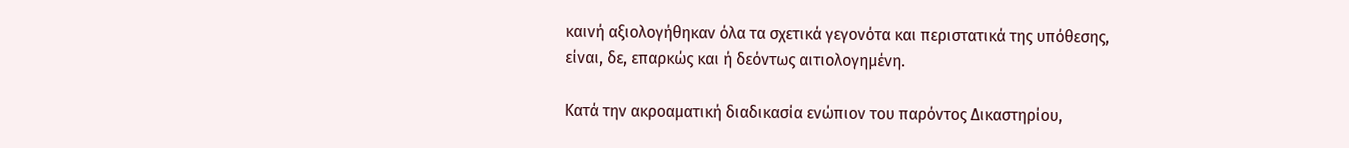καινή αξιολογήθηκαν όλα τα σχετικά γεγονότα και περιστατικά της υπόθεσης, είναι, δε, επαρκώς και ή δεόντως αιτιολογημένη.

Κατά την ακροαματική διαδικασία ενώπιον του παρόντος Δικαστηρίου,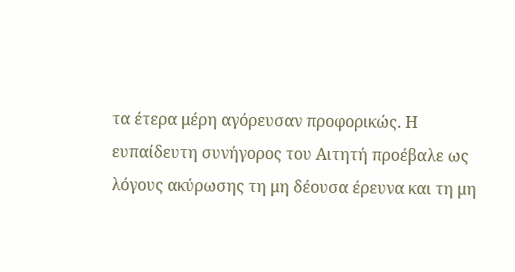τα έτερα μέρη αγόρευσαν προφορικώς. Η ευπαίδευτη συνήγορος του Αιτητή προέβαλε ως λόγους ακύρωσης τη μη δέουσα έρευνα και τη μη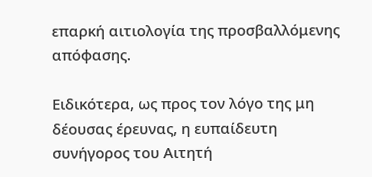επαρκή αιτιολογία της προσβαλλόμενης απόφασης.

Ειδικότερα, ως προς τον λόγο της μη δέουσας έρευνας, η ευπαίδευτη συνήγορος του Αιτητή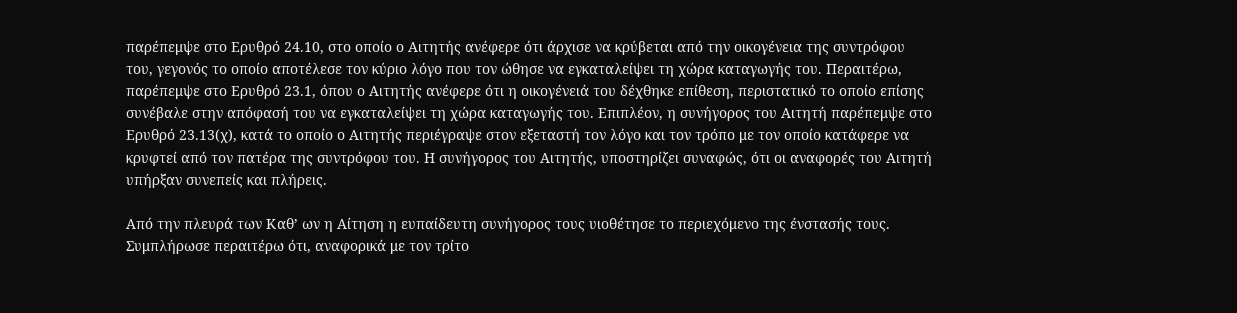παρέπεμψε στο Ερυθρό 24.10, στο οποίο ο Αιτητής ανέφερε ότι άρχισε να κρύβεται από την οικογένεια της συντρόφου του, γεγονός το οποίο αποτέλεσε τον κύριο λόγο που τον ώθησε να εγκαταλείψει τη χώρα καταγωγής του. Περαιτέρω, παρέπεμψε στο Ερυθρό 23.1, όπου ο Αιτητής ανέφερε ότι η οικογένειά του δέχθηκε επίθεση, περιστατικό το οποίο επίσης συνέβαλε στην απόφασή του να εγκαταλείψει τη χώρα καταγωγής του. Επιπλέον, η συνήγορος του Αιτητή παρέπεμψε στο Ερυθρό 23.13(χ), κατά το οποίο ο Αιτητής περιέγραψε στον εξεταστή τον λόγο και τον τρόπο με τον οποίο κατάφερε να κρυφτεί από τον πατέρα της συντρόφου του. Η συνήγορος του Αιτητής, υποστηρίζει συναφώς, ότι οι αναφορές του Αιτητή υπήρξαν συνεπείς και πλήρεις.

Από την πλευρά των Καθ’ ων η Αίτηση η ευπαίδευτη συνήγορος τους υιοθέτησε το περιεχόμενο της ένστασής τους. Συμπλήρωσε περαιτέρω ότι, αναφορικά με τον τρίτο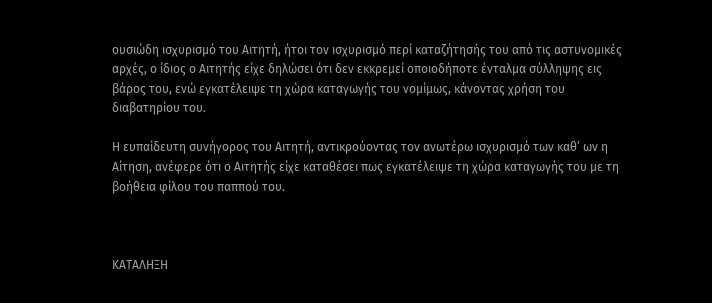ουσιώδη ισχυρισμό του Αιτητή, ήτοι τον ισχυρισμό περί καταζήτησής του από τις αστυνομικές αρχές, ο ίδιος ο Αιτητής είχε δηλώσει ότι δεν εκκρεμεί οποιοδήποτε ένταλμα σύλληψης εις βάρος του, ενώ εγκατέλειψε τη χώρα καταγωγής του νομίμως, κάνοντας χρήση του διαβατηρίου του.

Η ευπαίδευτη συνήγορος του Αιτητή, αντικρούοντας τον ανωτέρω ισχυρισμό των καθ’ ων η Αίτηση, ανέφερε ότι ο Αιτητής είχε καταθέσει πως εγκατέλειψε τη χώρα καταγωγής του με τη βοήθεια φίλου του παππού του.



ΚΑΤΑΛΗΞΗ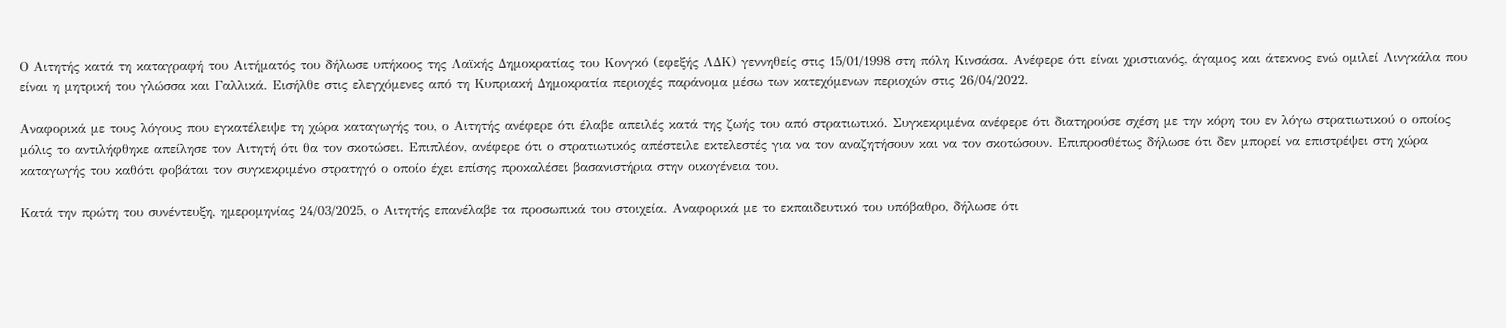Ο Αιτητής κατά τη καταγραφή του Αιτήματός του δήλωσε υπήκοος της Λαϊκής Δημοκρατίας του Κονγκό (εφεξής ΛΔΚ) γεννηθείς στις 15/01/1998 στη πόλη Κινσάσα. Ανέφερε ότι είναι χριστιανός, άγαμος και άτεκνος ενώ ομιλεί Λινγκάλα που είναι η μητρική του γλώσσα και Γαλλικά. Εισήλθε στις ελεγχόμενες από τη Κυπριακή Δημοκρατία περιοχές παράνομα μέσω των κατεχόμενων περιοχών στις 26/04/2022.

Αναφορικά με τους λόγους που εγκατέλειψε τη χώρα καταγωγής του, ο Αιτητής ανέφερε ότι έλαβε απειλές κατά της ζωής του από στρατιωτικό. Συγκεκριμένα ανέφερε ότι διατηρούσε σχέση με την κόρη του εν λόγω στρατιωτικού ο οποίος μόλις το αντιλήφθηκε απείλησε τον Αιτητή ότι θα τον σκοτώσει. Επιπλέον, ανέφερε ότι ο στρατιωτικός απέστειλε εκτελεστές για να τον αναζητήσουν και να τον σκοτώσουν. Επιπροσθέτως δήλωσε ότι δεν μπορεί να επιστρέψει στη χώρα καταγωγής του καθότι φοβάται τον συγκεκριμένο στρατηγό ο οποίο έχει επίσης προκαλέσει βασανιστήρια στην οικογένεια του.

Κατά την πρώτη του συνέντευξη, ημερομηνίας 24/03/2025, ο Αιτητής επανέλαβε τα προσωπικά του στοιχεία. Αναφορικά με το εκπαιδευτικό του υπόβαθρο, δήλωσε ότι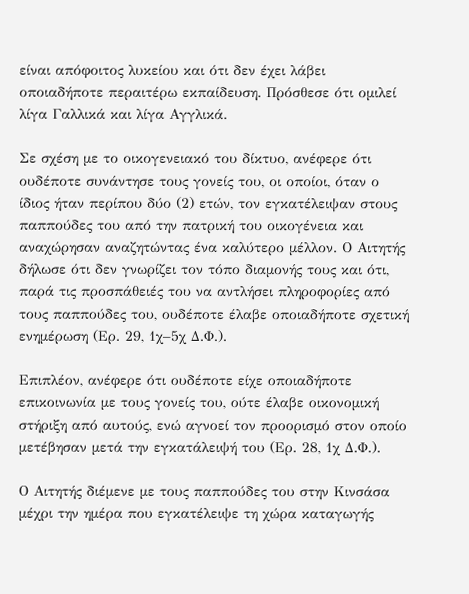είναι απόφοιτος λυκείου και ότι δεν έχει λάβει οποιαδήποτε περαιτέρω εκπαίδευση. Πρόσθεσε ότι ομιλεί λίγα Γαλλικά και λίγα Αγγλικά.

Σε σχέση με το οικογενειακό του δίκτυο, ανέφερε ότι ουδέποτε συνάντησε τους γονείς του, οι οποίοι, όταν ο ίδιος ήταν περίπου δύο (2) ετών, τον εγκατέλειψαν στους παππούδες του από την πατρική του οικογένεια και αναχώρησαν αναζητώντας ένα καλύτερο μέλλον. Ο Αιτητής δήλωσε ότι δεν γνωρίζει τον τόπο διαμονής τους και ότι, παρά τις προσπάθειές του να αντλήσει πληροφορίες από τους παππούδες του, ουδέποτε έλαβε οποιαδήποτε σχετική ενημέρωση (Ερ. 29, 1χ–5χ Δ.Φ.).

Επιπλέον, ανέφερε ότι ουδέποτε είχε οποιαδήποτε επικοινωνία με τους γονείς του, ούτε έλαβε οικονομική στήριξη από αυτούς, ενώ αγνοεί τον προορισμό στον οποίο μετέβησαν μετά την εγκατάλειψή του (Ερ. 28, 1χ Δ.Φ.).

Ο Αιτητής διέμενε με τους παππούδες του στην Κινσάσα μέχρι την ημέρα που εγκατέλειψε τη χώρα καταγωγής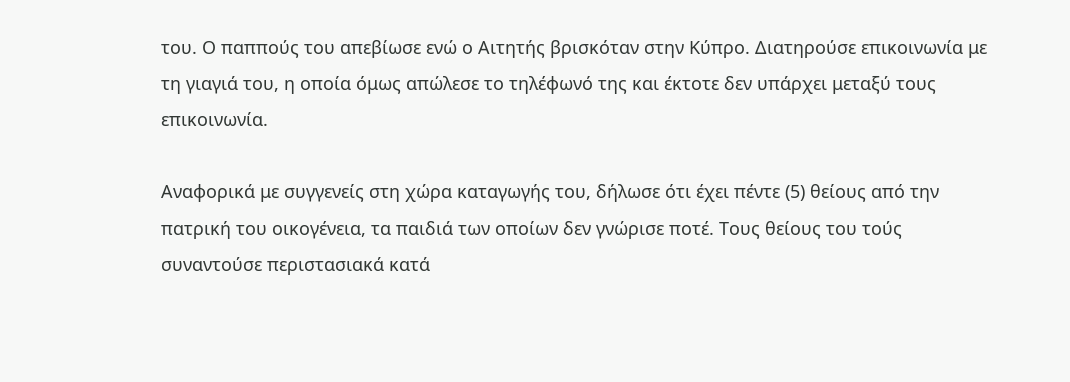του. Ο παππούς του απεβίωσε ενώ ο Αιτητής βρισκόταν στην Κύπρο. Διατηρούσε επικοινωνία με τη γιαγιά του, η οποία όμως απώλεσε το τηλέφωνό της και έκτοτε δεν υπάρχει μεταξύ τους επικοινωνία.

Αναφορικά με συγγενείς στη χώρα καταγωγής του, δήλωσε ότι έχει πέντε (5) θείους από την πατρική του οικογένεια, τα παιδιά των οποίων δεν γνώρισε ποτέ. Τους θείους του τούς συναντούσε περιστασιακά κατά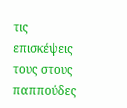τις επισκέψεις τους στους παππούδες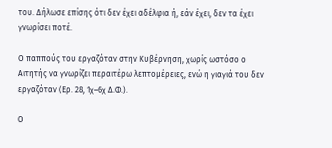του. Δήλωσε επίσης ότι δεν έχει αδέλφια ή, εάν έχει, δεν τα έχει γνωρίσει ποτέ.

Ο παππούς του εργαζόταν στην Κυβέρνηση, χωρίς ωστόσο ο Αιτητής να γνωρίζει περαιτέρω λεπτομέρειες, ενώ η γιαγιά του δεν εργαζόταν (Ερ. 28, 1χ–6χ Δ.Φ.).

Ο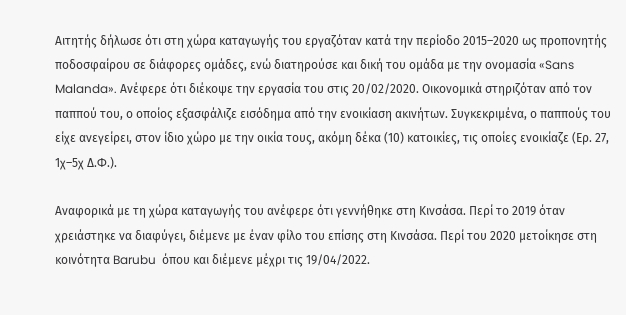Αιτητής δήλωσε ότι στη χώρα καταγωγής του εργαζόταν κατά την περίοδο 2015–2020 ως προπονητής ποδοσφαίρου σε διάφορες ομάδες, ενώ διατηρούσε και δική του ομάδα με την ονομασία «Sans Malanda». Ανέφερε ότι διέκοψε την εργασία του στις 20/02/2020. Οικονομικά στηριζόταν από τον παππού του, ο οποίος εξασφάλιζε εισόδημα από την ενοικίαση ακινήτων. Συγκεκριμένα, ο παππούς του είχε ανεγείρει, στον ίδιο χώρο με την οικία τους, ακόμη δέκα (10) κατοικίες, τις οποίες ενοικίαζε (Ερ. 27, 1χ–5χ Δ.Φ.).

Αναφορικά με τη χώρα καταγωγής του ανέφερε ότι γεννήθηκε στη Κινσάσα. Περί το 2019 όταν χρειάστηκε να διαφύγει, διέμενε με έναν φίλο του επίσης στη Κινσάσα. Περί του 2020 μετοίκησε στη κοινότητα Barubu  όπου και διέμενε μέχρι τις 19/04/2022.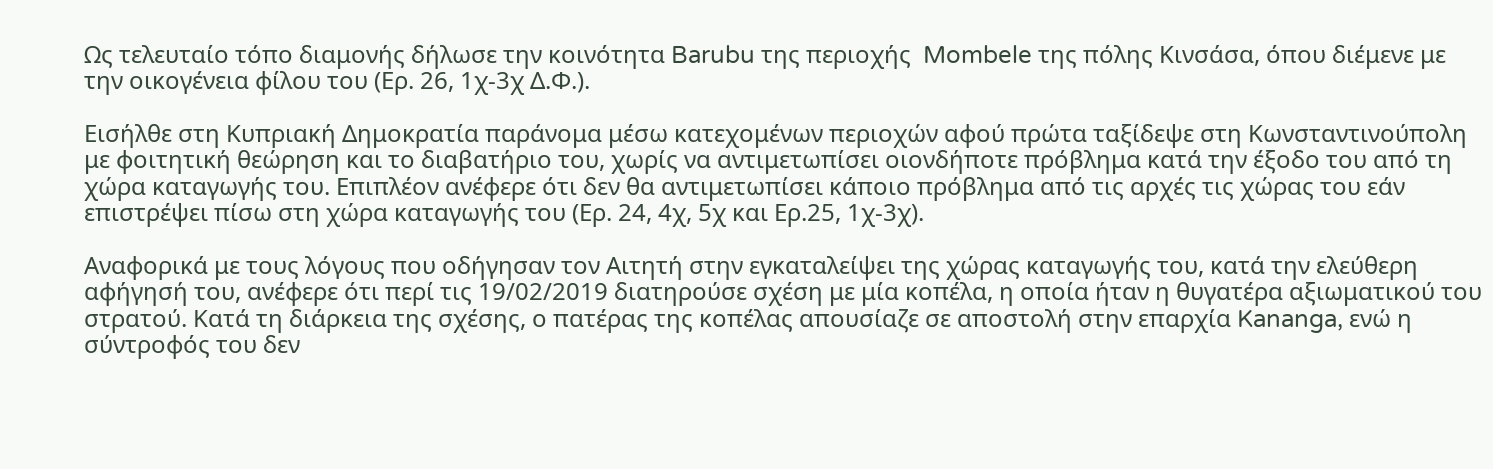Ως τελευταίο τόπο διαμονής δήλωσε την κοινότητα Barubu της περιοχής  Mombele της πόλης Κινσάσα, όπου διέμενε με την οικογένεια φίλου του (Ερ. 26, 1χ-3χ Δ.Φ.).

Εισήλθε στη Κυπριακή Δημοκρατία παράνομα μέσω κατεχομένων περιοχών αφού πρώτα ταξίδεψε στη Κωνσταντινούπολη με φοιτητική θεώρηση και το διαβατήριο του, χωρίς να αντιμετωπίσει οιονδήποτε πρόβλημα κατά την έξοδο του από τη χώρα καταγωγής του. Επιπλέον ανέφερε ότι δεν θα αντιμετωπίσει κάποιο πρόβλημα από τις αρχές τις χώρας του εάν επιστρέψει πίσω στη χώρα καταγωγής του (Ερ. 24, 4χ, 5χ και Ερ.25, 1χ-3χ).

Αναφορικά με τους λόγους που οδήγησαν τον Αιτητή στην εγκαταλείψει της χώρας καταγωγής του, κατά την ελεύθερη αφήγησή του, ανέφερε ότι περί τις 19/02/2019 διατηρούσε σχέση με μία κοπέλα, η οποία ήταν η θυγατέρα αξιωματικού του στρατού. Κατά τη διάρκεια της σχέσης, ο πατέρας της κοπέλας απουσίαζε σε αποστολή στην επαρχία Kananga, ενώ η σύντροφός του δεν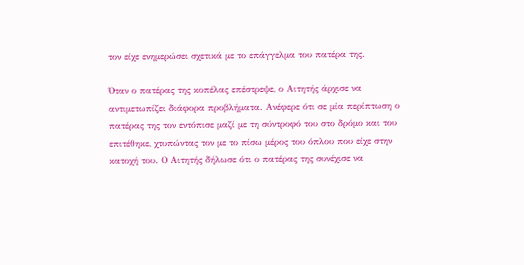τον είχε ενημερώσει σχετικά με το επάγγελμα του πατέρα της.

Όταν ο πατέρας της κοπέλας επέστρεψε, ο Αιτητής άρχισε να αντιμετωπίζει διάφορα προβλήματα. Ανέφερε ότι σε μία περίπτωση ο πατέρας της τον εντόπισε μαζί με τη σύντροφό του στο δρόμο και του επιτέθηκε, χτυπώντας τον με το πίσω μέρος του όπλου που είχε στην κατοχή του. Ο Αιτητής δήλωσε ότι ο πατέρας της συνέχισε να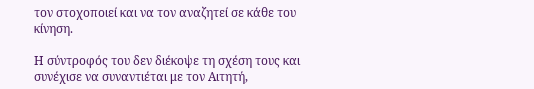τον στοχοποιεί και να τον αναζητεί σε κάθε του κίνηση.

Η σύντροφός του δεν διέκοψε τη σχέση τους και συνέχισε να συναντιέται με τον Αιτητή,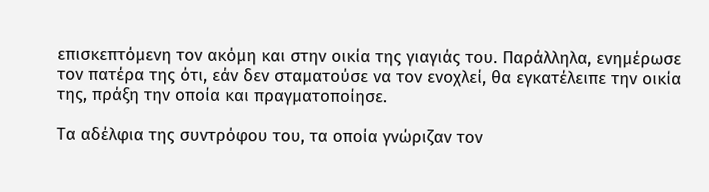επισκεπτόμενη τον ακόμη και στην οικία της γιαγιάς του. Παράλληλα, ενημέρωσε τον πατέρα της ότι, εάν δεν σταματούσε να τον ενοχλεί, θα εγκατέλειπε την οικία της, πράξη την οποία και πραγματοποίησε.

Τα αδέλφια της συντρόφου του, τα οποία γνώριζαν τον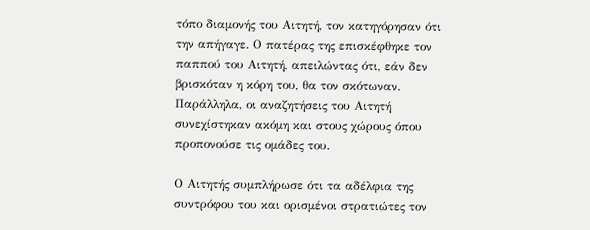τόπο διαμονής του Αιτητή, τον κατηγόρησαν ότι την απήγαγε. Ο πατέρας της επισκέφθηκε τον παππού του Αιτητή, απειλώντας ότι, εάν δεν βρισκόταν η κόρη του, θα τον σκότωναν. Παράλληλα, οι αναζητήσεις του Αιτητή συνεχίστηκαν ακόμη και στους χώρους όπου προπονούσε τις ομάδες του.

Ο Αιτητής συμπλήρωσε ότι τα αδέλφια της συντρόφου του και ορισμένοι στρατιώτες τον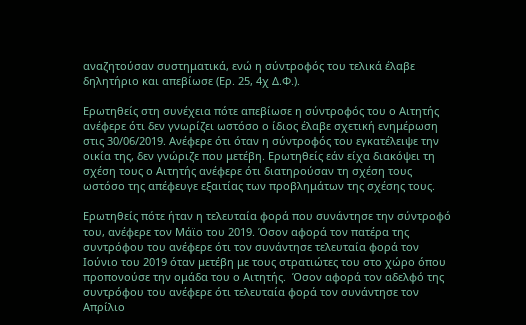αναζητούσαν συστηματικά, ενώ η σύντροφός του τελικά έλαβε δηλητήριο και απεβίωσε (Ερ. 25, 4χ Δ.Φ.).

Ερωτηθείς στη συνέχεια πότε απεβίωσε η σύντροφός του ο Αιτητής ανέφερε ότι δεν γνωρίζει ωστόσο ο ίδιος έλαβε σχετική ενημέρωση στις 30/06/2019. Ανέφερε ότι όταν η σύντροφός του εγκατέλειψε την οικία της, δεν γνώριζε που μετέβη. Ερωτηθείς εάν είχα διακόψει τη σχέση τους ο Αιτητής ανέφερε ότι διατηρούσαν τη σχέση τους ωστόσο της απέφευγε εξαιτίας των προβλημάτων της σχέσης τους.

Ερωτηθείς πότε ήταν η τελευταία φορά που συνάντησε την σύντροφό του, ανέφερε τον Μάϊο του 2019. Όσον αφορά τον πατέρα της συντρόφου του ανέφερε ότι τον συνάντησε τελευταία φορά τον Ιούνιο του 2019 όταν μετέβη με τους στρατιώτες του στο χώρο όπου προπονούσε την ομάδα του ο Αιτητής.  Όσον αφορά τον αδελφό της συντρόφου του ανέφερε ότι τελευταία φορά τον συνάντησε τον Απρίλιο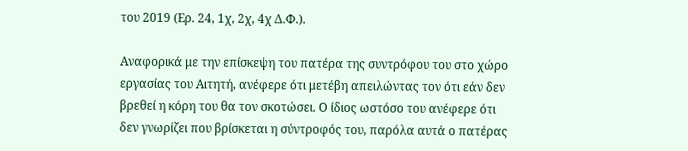του 2019 (Ερ. 24, 1χ, 2χ, 4χ Δ.Φ.).

Αναφορικά με την επίσκεψη του πατέρα της συντρόφου του στο χώρο εργασίας του Αιτητή, ανέφερε ότι μετέβη απειλώντας τον ότι εάν δεν βρεθεί η κόρη του θα τον σκοτώσει. Ο ίδιος ωστόσο του ανέφερε ότι δεν γνωρίζει που βρίσκεται η σύντροφός του, παρόλα αυτά ο πατέρας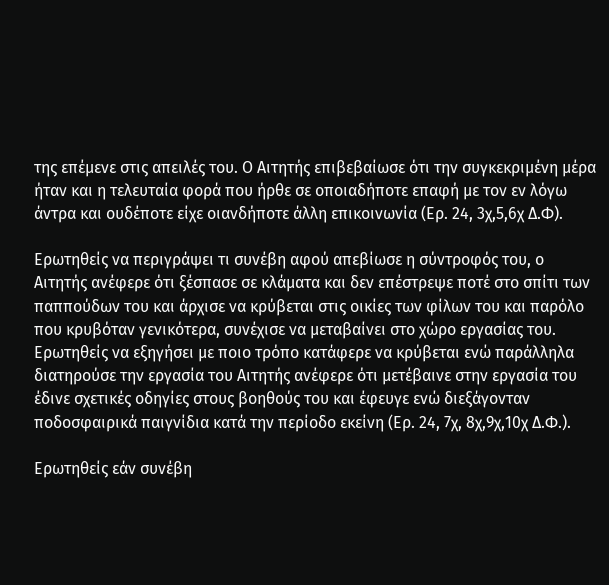της επέμενε στις απειλές του. Ο Αιτητής επιβεβαίωσε ότι την συγκεκριμένη μέρα ήταν και η τελευταία φορά που ήρθε σε οποιαδήποτε επαφή με τον εν λόγω άντρα και ουδέποτε είχε οιανδήποτε άλλη επικοινωνία (Ερ. 24, 3χ,5,6χ Δ.Φ).

Ερωτηθείς να περιγράψει τι συνέβη αφού απεβίωσε η σύντροφός του, ο Αιτητής ανέφερε ότι ξέσπασε σε κλάματα και δεν επέστρεψε ποτέ στο σπίτι των παππούδων του και άρχισε να κρύβεται στις οικίες των φίλων του και παρόλο που κρυβόταν γενικότερα, συνέχισε να μεταβαίνει στο χώρο εργασίας του. Ερωτηθείς να εξηγήσει με ποιο τρόπο κατάφερε να κρύβεται ενώ παράλληλα διατηρούσε την εργασία του Αιτητής ανέφερε ότι μετέβαινε στην εργασία του έδινε σχετικές οδηγίες στους βοηθούς του και έφευγε ενώ διεξάγονταν ποδοσφαιρικά παιγνίδια κατά την περίοδο εκείνη (Ερ. 24, 7χ, 8χ,9χ,10χ Δ.Φ.).

Ερωτηθείς εάν συνέβη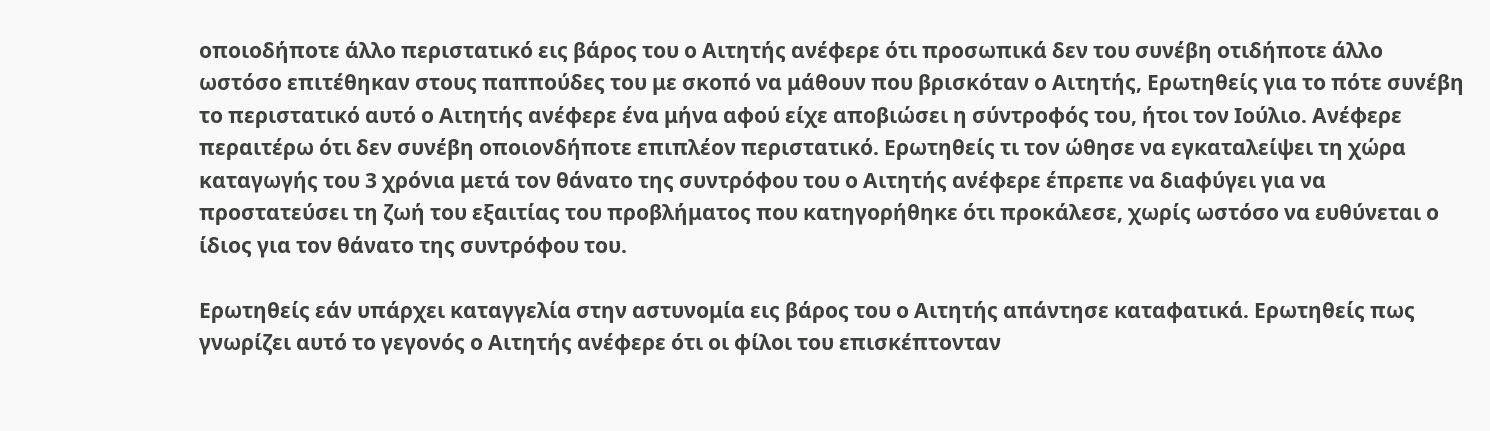οποιοδήποτε άλλο περιστατικό εις βάρος του ο Αιτητής ανέφερε ότι προσωπικά δεν του συνέβη οτιδήποτε άλλο ωστόσο επιτέθηκαν στους παππούδες του με σκοπό να μάθουν που βρισκόταν ο Αιτητής, Ερωτηθείς για το πότε συνέβη το περιστατικό αυτό ο Αιτητής ανέφερε ένα μήνα αφού είχε αποβιώσει η σύντροφός του, ήτοι τον Ιούλιο. Ανέφερε περαιτέρω ότι δεν συνέβη οποιονδήποτε επιπλέον περιστατικό. Ερωτηθείς τι τον ώθησε να εγκαταλείψει τη χώρα καταγωγής του 3 χρόνια μετά τον θάνατο της συντρόφου του ο Αιτητής ανέφερε έπρεπε να διαφύγει για να προστατεύσει τη ζωή του εξαιτίας του προβλήματος που κατηγορήθηκε ότι προκάλεσε, χωρίς ωστόσο να ευθύνεται ο ίδιος για τον θάνατο της συντρόφου του.

Ερωτηθείς εάν υπάρχει καταγγελία στην αστυνομία εις βάρος του ο Αιτητής απάντησε καταφατικά. Ερωτηθείς πως γνωρίζει αυτό το γεγονός ο Αιτητής ανέφερε ότι οι φίλοι του επισκέπτονταν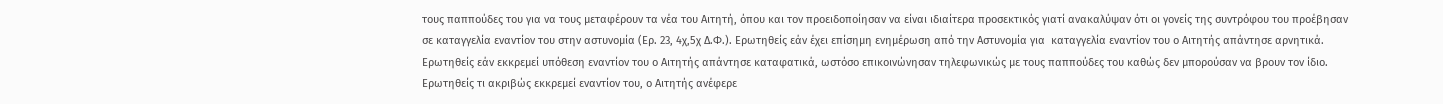τους παππούδες του για να τους μεταφέρουν τα νέα του Αιτητή, όπου και τον προειδοποίησαν να είναι ιδιαίτερα προσεκτικός γιατί ανακαλύψαν ότι οι γονείς της συντρόφου του προέβησαν σε καταγγελία εναντίον του στην αστυνομία (Ερ. 23, 4χ,5χ Δ.Φ.). Ερωτηθείς εάν έχει επίσημη ενημέρωση από την Αστυνομία για  καταγγελία εναντίον του ο Αιτητής απάντησε αρνητικά. Ερωτηθείς εάν εκκρεμεί υπόθεση εναντίον του ο Αιτητής απάντησε καταφατικά, ωστόσο επικοινώνησαν τηλεφωνικώς με τους παππούδες του καθώς δεν μπορούσαν να βρουν τον ίδιο. Ερωτηθείς τι ακριβώς εκκρεμεί εναντίον του, ο Αιτητής ανέφερε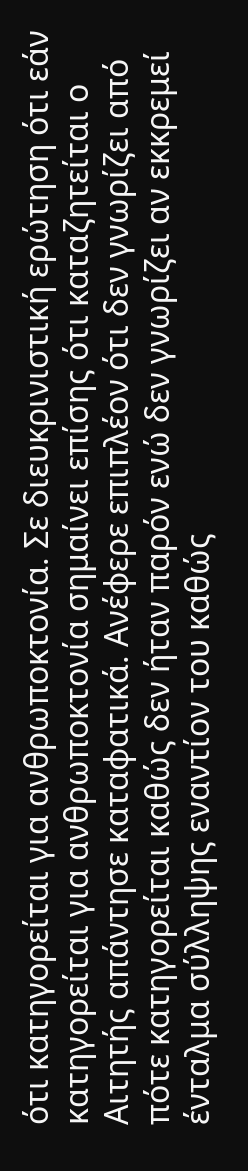ότι κατηγορείται για ανθρωποκτονία. Σε διευκρινιστική ερώτηση ότι εάν κατηγορείται για ανθρωποκτονία σημαίνει επίσης ότι καταζητείται ο Αιτητής απάντησε καταφατικά. Ανέφερε επιπλέον ότι δεν γνωρίζει από πότε κατηγορείται καθώς δεν ήταν παρόν ενώ δεν γνωρίζει αν εκκρεμεί ένταλμα σύλληψης εναντίον του καθώς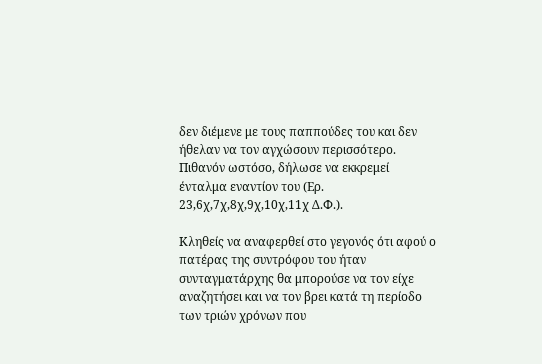δεν διέμενε με τους παππούδες του και δεν ήθελαν να τον αγχώσουν περισσότερο. Πιθανόν ωστόσο, δήλωσε να εκκρεμεί ένταλμα εναντίον του (Ερ. 23,6χ,7χ,8χ,9χ,10χ,11χ Δ.Φ.).

Κληθείς να αναφερθεί στο γεγονός ότι αφού ο πατέρας της συντρόφου του ήταν συνταγματάρχης θα μπορούσε να τον είχε αναζητήσει και να τον βρει κατά τη περίοδο των τριών χρόνων που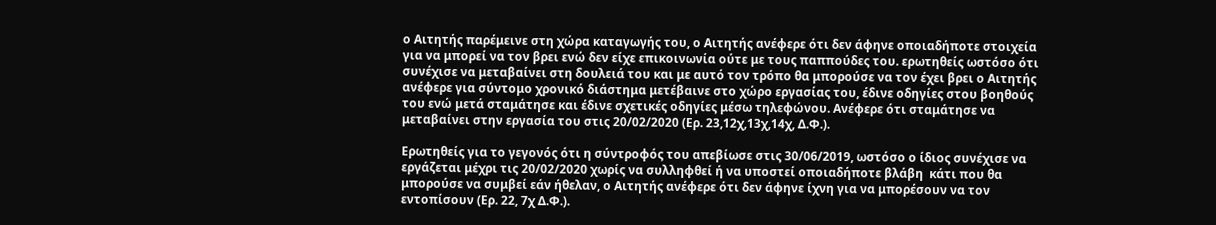ο Αιτητής παρέμεινε στη χώρα καταγωγής του, ο Αιτητής ανέφερε ότι δεν άφηνε οποιαδήποτε στοιχεία για να μπορεί να τον βρει ενώ δεν είχε επικοινωνία ούτε με τους παππούδες του. ερωτηθείς ωστόσο ότι συνέχισε να μεταβαίνει στη δουλειά του και με αυτό τον τρόπο θα μπορούσε να τον έχει βρει ο Αιτητής ανέφερε για σύντομο χρονικό διάστημα μετέβαινε στο χώρο εργασίας του, έδινε οδηγίες στου βοηθούς του ενώ μετά σταμάτησε και έδινε σχετικές οδηγίες μέσω τηλεφώνου. Ανέφερε ότι σταμάτησε να μεταβαίνει στην εργασία του στις 20/02/2020 (Ερ. 23,12χ,13χ,14χ, Δ.Φ.).

Ερωτηθείς για το γεγονός ότι η σύντροφός του απεβίωσε στις 30/06/2019, ωστόσο ο ίδιος συνέχισε να εργάζεται μέχρι τις 20/02/2020 χωρίς να συλληφθεί ή να υποστεί οποιαδήποτε βλάβη  κάτι που θα μπορούσε να συμβεί εάν ήθελαν, ο Αιτητής ανέφερε ότι δεν άφηνε ίχνη για να μπορέσουν να τον εντοπίσουν (Ερ. 22, 7χ Δ.Φ.).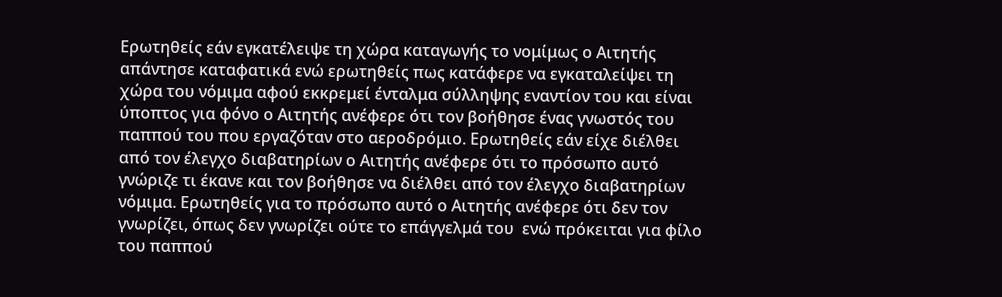Ερωτηθείς εάν εγκατέλειψε τη χώρα καταγωγής το νομίμως ο Αιτητής απάντησε καταφατικά ενώ ερωτηθείς πως κατάφερε να εγκαταλείψει τη χώρα του νόμιμα αφού εκκρεμεί ένταλμα σύλληψης εναντίον του και είναι ύποπτος για φόνο ο Αιτητής ανέφερε ότι τον βοήθησε ένας γνωστός του παππού του που εργαζόταν στο αεροδρόμιο. Ερωτηθείς εάν είχε διέλθει  από τον έλεγχο διαβατηρίων ο Αιτητής ανέφερε ότι το πρόσωπο αυτό γνώριζε τι έκανε και τον βοήθησε να διέλθει από τον έλεγχο διαβατηρίων νόμιμα. Ερωτηθείς για το πρόσωπο αυτό ο Αιτητής ανέφερε ότι δεν τον γνωρίζει, όπως δεν γνωρίζει ούτε το επάγγελμά του  ενώ πρόκειται για φίλο του παππού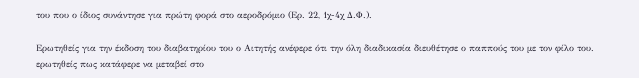του που ο ίδιος συνάντησε για πρώτη φορά στο αεροδρόμιο (Ερ. 22, 1χ-4χ Δ.Φ.).

Ερωτηθείς για την έκδοση του διαβατηρίου του ο Αιτητής ανέφερε ότι την όλη διαδικασία διευθέτησε ο παππούς του με τον φίλο του. ερωτηθείς πως κατάφερε να μεταβεί στο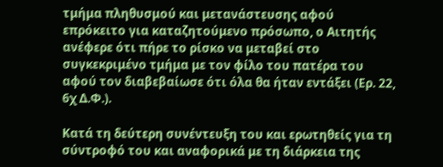τμήμα πληθυσμού και μετανάστευσης αφού επρόκειτο για καταζητούμενο πρόσωπο, ο Αιτητής ανέφερε ότι πήρε το ρίσκο να μεταβεί στο συγκεκριμένο τμήμα με τον φίλο του πατέρα του αφού τον διαβεβαίωσε ότι όλα θα ήταν εντάξει (Ερ. 22, 6χ Δ.Φ.).

Κατά τη δεύτερη συνέντευξη του και ερωτηθείς για τη σύντροφό του και αναφορικά με τη διάρκεια της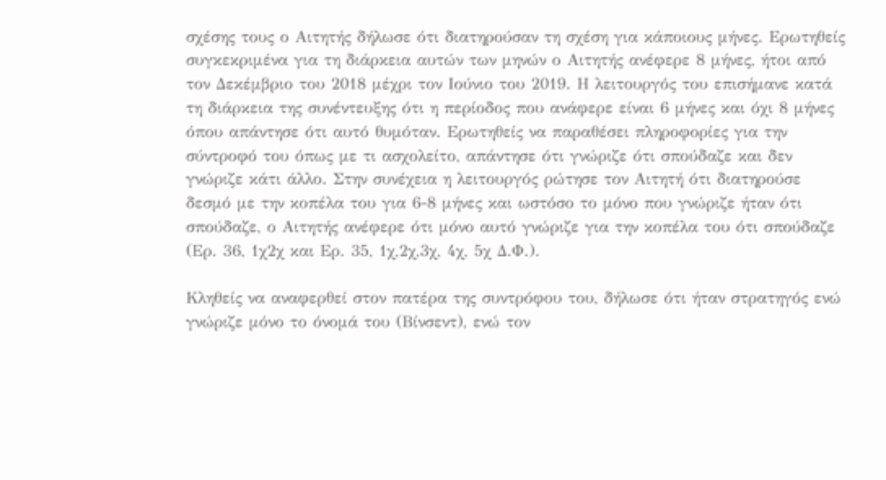σχέσης τους ο Αιτητής δήλωσε ότι διατηρούσαν τη σχέση για κάποιους μήνες. Ερωτηθείς συγκεκριμένα για τη διάρκεια αυτών των μηνών ο Αιτητής ανέφερε 8 μήνες, ήτοι από τον Δεκέμβριο του 2018 μέχρι τον Ιούνιο του 2019. Η λειτουργός του επισήμανε κατά τη διάρκεια της συνέντευξης ότι η περίοδος που ανάφερε είναι 6 μήνες και όχι 8 μήνες όπου απάντησε ότι αυτό θυμόταν. Ερωτηθείς να παραθέσει πληροφορίες για την σύντροφό του όπως με τι ασχολείτο, απάντησε ότι γνώριζε ότι σπούδαζε και δεν γνώριζε κάτι άλλο. Στην συνέχεια η λειτουργός ρώτησε τον Αιτητή ότι διατηρούσε δεσμό με την κοπέλα του για 6-8 μήνες και ωστόσο το μόνο που γνώριζε ήταν ότι  σπούδαζε, ο Αιτητής ανέφερε ότι μόνο αυτό γνώριζε για την κοπέλα του ότι σπούδαζε (Ερ. 36, 1χ2χ και Ερ. 35, 1χ,2χ,3χ, 4χ, 5χ Δ.Φ.).

Κληθείς να αναφερθεί στον πατέρα της συντρόφου του, δήλωσε ότι ήταν στρατηγός ενώ γνώριζε μόνο το όνομά του (Βίνσεντ), ενώ τον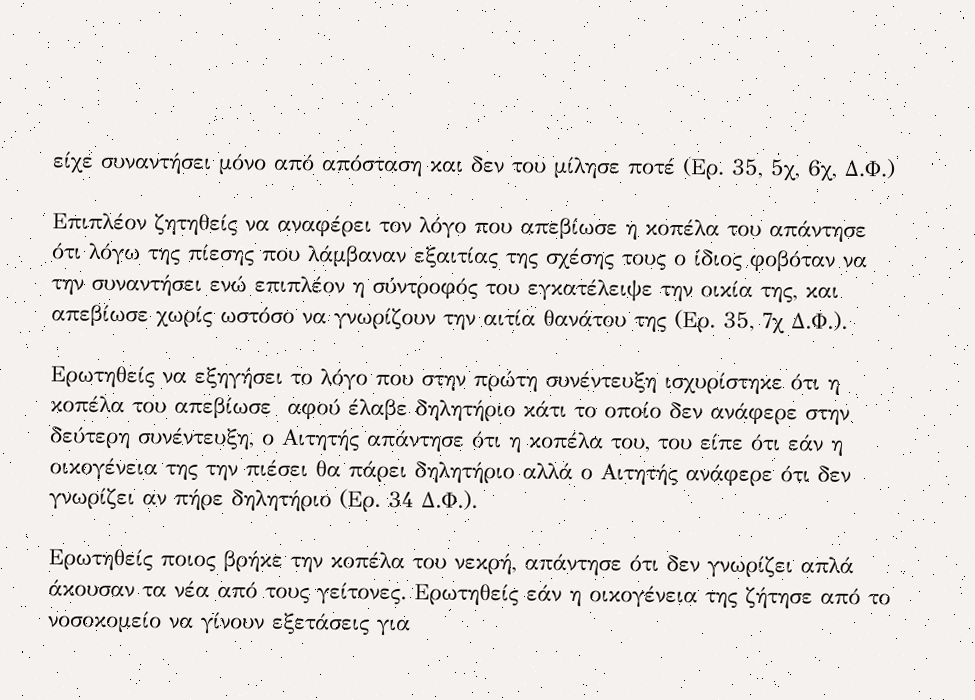είχε συναντήσει μόνο από απόσταση και δεν του μίλησε ποτέ (Ερ. 35, 5χ, 6χ, Δ.Φ.)

Επιπλέον ζητηθείς να αναφέρει τον λόγο που απεβίωσε η κοπέλα του απάντησε ότι λόγω της πίεσης που λάμβαναν εξαιτίας της σχέσης τους ο ίδιος φοβόταν να την συναντήσει ενώ επιπλέον η σύντροφός του εγκατέλειψε την οικία της, και απεβίωσε χωρίς ωστόσο να γνωρίζουν την αιτία θανάτου της (Ερ. 35, 7χ Δ.Φ.).

Ερωτηθείς να εξηγήσει το λόγο που στην πρώτη συνέντευξη ισχυρίστηκε ότι η κοπέλα του απεβίωσε  αφού έλαβε δηλητήριο κάτι το οποίο δεν ανάφερε στην δεύτερη συνέντευξη, ο Αιτητής απάντησε ότι η κοπέλα του, του είπε ότι εάν η οικογένεια της την πιέσει θα πάρει δηλητήριο αλλά ο Αιτητής ανάφερε ότι δεν γνωρίζει αν πήρε δηλητήριο (Ερ. 34 Δ.Φ.).

Ερωτηθείς ποιος βρήκε την κοπέλα του νεκρή, απάντησε ότι δεν γνωρίζει απλά άκουσαν τα νέα από τους γείτονες. Ερωτηθείς εάν η οικογένεια της ζήτησε από το νοσοκομείο να γίνουν εξετάσεις για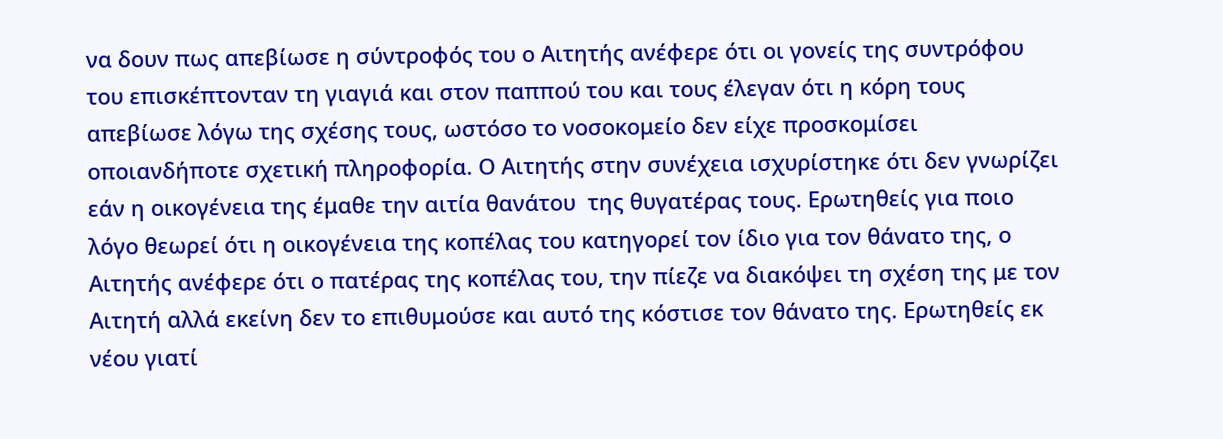να δουν πως απεβίωσε η σύντροφός του ο Αιτητής ανέφερε ότι οι γονείς της συντρόφου του επισκέπτονταν τη γιαγιά και στον παππού του και τους έλεγαν ότι η κόρη τους απεβίωσε λόγω της σχέσης τους, ωστόσο το νοσοκομείο δεν είχε προσκομίσει οποιανδήποτε σχετική πληροφορία. Ο Αιτητής στην συνέχεια ισχυρίστηκε ότι δεν γνωρίζει εάν η οικογένεια της έμαθε την αιτία θανάτου  της θυγατέρας τους. Ερωτηθείς για ποιο λόγο θεωρεί ότι η οικογένεια της κοπέλας του κατηγορεί τον ίδιο για τον θάνατο της, ο Αιτητής ανέφερε ότι ο πατέρας της κοπέλας του, την πίεζε να διακόψει τη σχέση της με τον Αιτητή αλλά εκείνη δεν το επιθυμούσε και αυτό της κόστισε τον θάνατο της. Ερωτηθείς εκ νέου γιατί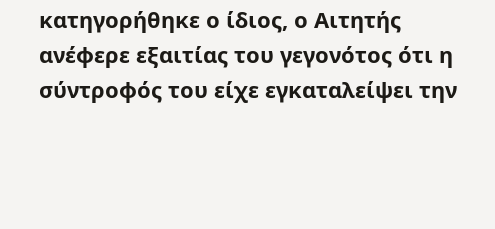κατηγορήθηκε ο ίδιος, ο Αιτητής ανέφερε εξαιτίας του γεγονότος ότι η σύντροφός του είχε εγκαταλείψει την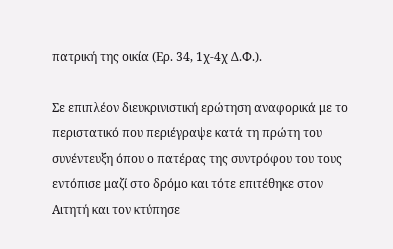πατρική της οικία (Ερ. 34, 1χ-4χ Δ.Φ.).

Σε επιπλέον διευκρινιστική ερώτηση αναφορικά με το περιστατικό που περιέγραψε κατά τη πρώτη του συνέντευξη όπου ο πατέρας της συντρόφου του τους εντόπισε μαζί στο δρόμο και τότε επιτέθηκε στον Αιτητή και τον κτύπησε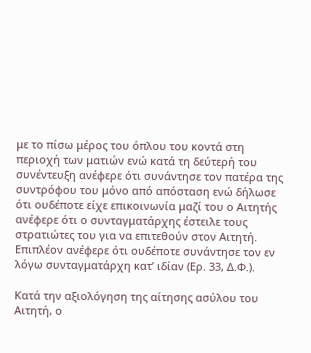με το πίσω μέρος του όπλου του κοντά στη περιοχή των ματιών ενώ κατά τη δεύτερή του συνέντευξη ανέφερε ότι συνάντησε τον πατέρα της συντρόφου του μόνο από απόσταση ενώ δήλωσε ότι ουδέποτε είχε επικοινωνία μαζί του ο Αιτητής ανέφερε ότι ο συνταγματάρχης έστειλε τους στρατιώτες του για να επιτεθούν στον Αιτητή. Επιπλέον ανέφερε ότι ουδέποτε συνάντησε τον εν λόγω συνταγματάρχη κατ’ ιδίαν (Ερ. 33, Δ.Φ.).

Κατά την αξιολόγηση της αίτησης ασύλου του Αιτητή, ο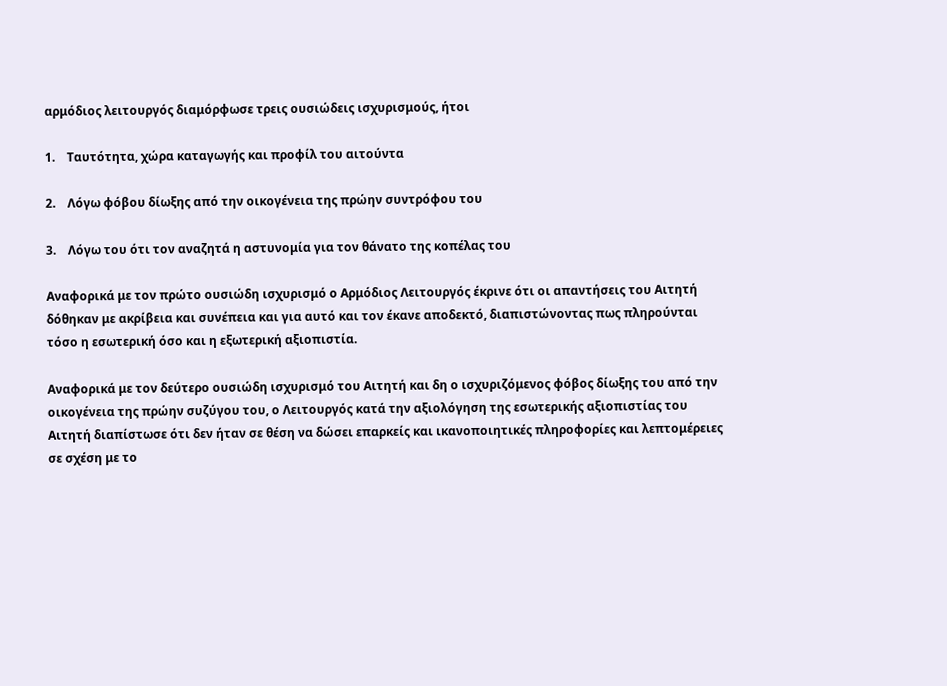αρμόδιος λειτουργός διαμόρφωσε τρεις ουσιώδεις ισχυρισμούς, ήτοι

1.    Ταυτότητα, χώρα καταγωγής και προφίλ του αιτούντα

2.    Λόγω φόβου δίωξης από την οικογένεια της πρώην συντρόφου του

3.    Λόγω του ότι τον αναζητά η αστυνομία για τον θάνατο της κοπέλας του

Αναφορικά με τον πρώτο ουσιώδη ισχυρισμό ο Αρμόδιος Λειτουργός έκρινε ότι οι απαντήσεις του Αιτητή δόθηκαν με ακρίβεια και συνέπεια και για αυτό και τον έκανε αποδεκτό, διαπιστώνοντας πως πληρούνται τόσο η εσωτερική όσο και η εξωτερική αξιοπιστία.

Αναφορικά με τον δεύτερο ουσιώδη ισχυρισμό του Αιτητή και δη ο ισχυριζόμενος φόβος δίωξης του από την οικογένεια της πρώην συζύγου του, ο Λειτουργός κατά την αξιολόγηση της εσωτερικής αξιοπιστίας του Αιτητή διαπίστωσε ότι δεν ήταν σε θέση να δώσει επαρκείς και ικανοποιητικές πληροφορίες και λεπτομέρειες σε σχέση με το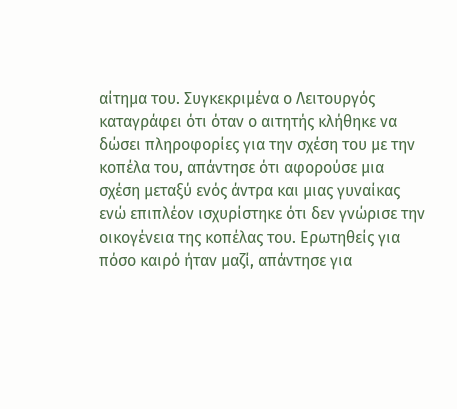αίτημα του. Συγκεκριμένα ο Λειτουργός καταγράφει ότι όταν ο αιτητής κλήθηκε να δώσει πληροφορίες για την σχέση του με την κοπέλα του, απάντησε ότι αφορούσε μια σχέση μεταξύ ενός άντρα και μιας γυναίκας ενώ επιπλέον ισχυρίστηκε ότι δεν γνώρισε την οικογένεια της κοπέλας του. Ερωτηθείς για πόσο καιρό ήταν μαζί, απάντησε για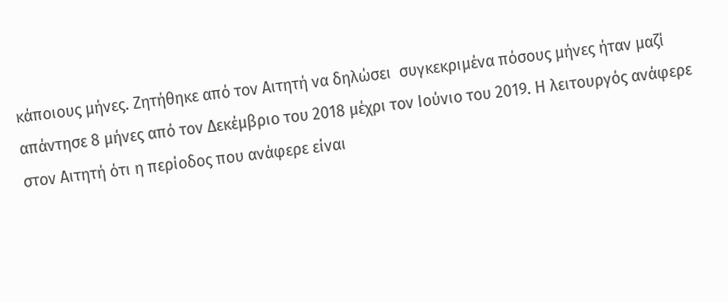κάποιους μήνες. Ζητήθηκε από τον Αιτητή να δηλώσει  συγκεκριμένα πόσους μήνες ήταν μαζί απάντησε 8 μήνες από τον Δεκέμβριο του 2018 μέχρι τον Ιούνιο του 2019. Η λειτουργός ανάφερε στον Αιτητή ότι η περίοδος που ανάφερε είναι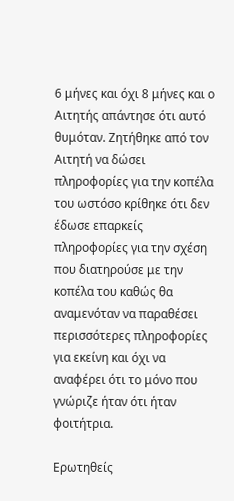6 μήνες και όχι 8 μήνες και ο Αιτητής απάντησε ότι αυτό θυμόταν. Ζητήθηκε από τον Αιτητή να δώσει πληροφορίες για την κοπέλα του ωστόσο κρίθηκε ότι δεν έδωσε επαρκείς πληροφορίες για την σχέση που διατηρούσε με την κοπέλα του καθώς θα αναμενόταν να παραθέσει περισσότερες πληροφορίες για εκείνη και όχι να αναφέρει ότι το μόνο που γνώριζε ήταν ότι ήταν φοιτήτρια.

Ερωτηθείς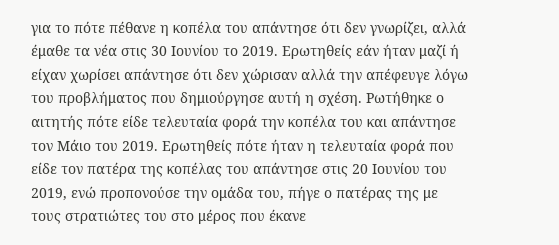για το πότε πέθανε η κοπέλα του απάντησε ότι δεν γνωρίζει, αλλά έμαθε τα νέα στις 30 Ιουνίου το 2019. Ερωτηθείς εάν ήταν μαζί ή είχαν χωρίσει απάντησε ότι δεν χώρισαν αλλά την απέφευγε λόγω του προβλήματος που δημιούργησε αυτή η σχέση. Ρωτήθηκε ο αιτητής πότε είδε τελευταία φορά την κοπέλα του και απάντησε τον Μάιο του 2019. Ερωτηθείς πότε ήταν η τελευταία φορά που είδε τον πατέρα της κοπέλας του απάντησε στις 20 Ιουνίου του 2019, ενώ προπονούσε την ομάδα του, πήγε ο πατέρας της με τους στρατιώτες του στο μέρος που έκανε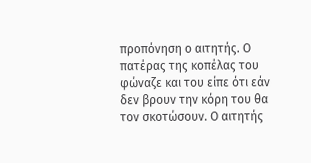προπόνηση ο αιτητής. Ο πατέρας της κοπέλας του φώναζε και του είπε ότι εάν δεν βρουν την κόρη του θα τον σκοτώσουν. Ο αιτητής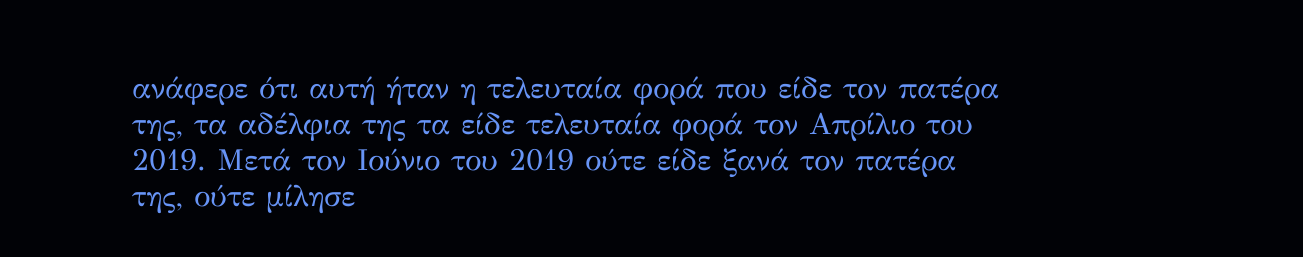ανάφερε ότι αυτή ήταν η τελευταία φορά που είδε τον πατέρα της, τα αδέλφια της τα είδε τελευταία φορά τον Απρίλιο του 2019. Μετά τον Ιούνιο του 2019 ούτε είδε ξανά τον πατέρα της, ούτε μίλησε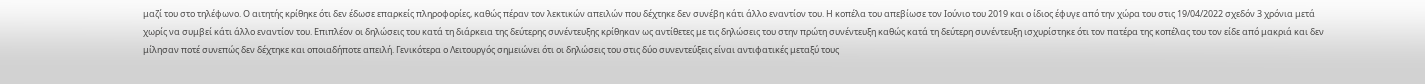μαζί του στο τηλέφωνο. Ο αιτητής κρίθηκε ότι δεν έδωσε επαρκείς πληροφορίες, καθώς πέραν τον λεκτικών απειλών που δέχτηκε δεν συνέβη κάτι άλλο εναντίον του. Η κοπέλα του απεβίωσε τον Ιούνιο του 2019 και ο ίδιος έφυγε από την χώρα του στις 19/04/2022 σχεδόν 3 χρόνια μετά χωρίς να συμβεί κάτι άλλο εναντίον του. Επιπλέον οι δηλώσεις του κατά τη διάρκεια της δεύτερης συνέντευξης κρίθηκαν ως αντίθετες με τις δηλώσεις του στην πρώτη συνέντευξη καθώς κατά τη δεύτερη συνέντευξη ισχυρίστηκε ότι τον πατέρα της κοπέλας του τον είδε από μακριά και δεν μίλησαν ποτέ συνεπώς δεν δέχτηκε και οποιαδήποτε απειλή. Γενικότερα ο Λειτουργός σημειώνει ότι οι δηλώσεις του στις δύο συνεντεύξεις είναι αντιφατικές μεταξύ τους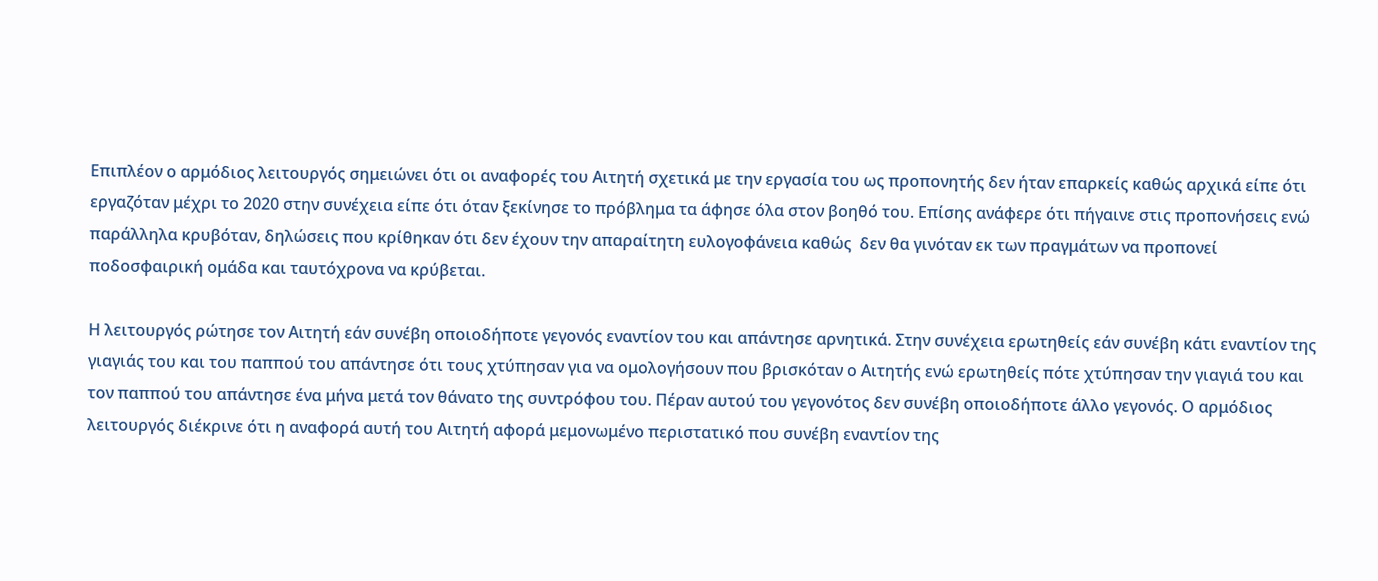Επιπλέον ο αρμόδιος λειτουργός σημειώνει ότι οι αναφορές του Αιτητή σχετικά με την εργασία του ως προπονητής δεν ήταν επαρκείς καθώς αρχικά είπε ότι εργαζόταν μέχρι το 2020 στην συνέχεια είπε ότι όταν ξεκίνησε το πρόβλημα τα άφησε όλα στον βοηθό του. Επίσης ανάφερε ότι πήγαινε στις προπονήσεις ενώ παράλληλα κρυβόταν, δηλώσεις που κρίθηκαν ότι δεν έχουν την απαραίτητη ευλογοφάνεια καθώς  δεν θα γινόταν εκ των πραγμάτων να προπονεί ποδοσφαιρική ομάδα και ταυτόχρονα να κρύβεται.

Η λειτουργός ρώτησε τον Αιτητή εάν συνέβη οποιοδήποτε γεγονός εναντίον του και απάντησε αρνητικά. Στην συνέχεια ερωτηθείς εάν συνέβη κάτι εναντίον της γιαγιάς του και του παππού του απάντησε ότι τους χτύπησαν για να ομολογήσουν που βρισκόταν ο Αιτητής ενώ ερωτηθείς πότε χτύπησαν την γιαγιά του και τον παππού του απάντησε ένα μήνα μετά τον θάνατο της συντρόφου του. Πέραν αυτού του γεγονότος δεν συνέβη οποιοδήποτε άλλο γεγονός. Ο αρμόδιος λειτουργός διέκρινε ότι η αναφορά αυτή του Αιτητή αφορά μεμονωμένο περιστατικό που συνέβη εναντίον της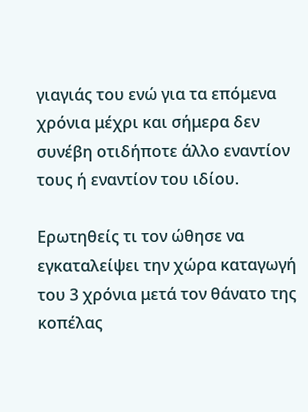γιαγιάς του ενώ για τα επόμενα χρόνια μέχρι και σήμερα δεν συνέβη οτιδήποτε άλλο εναντίον τους ή εναντίον του ιδίου.

Ερωτηθείς τι τον ώθησε να εγκαταλείψει την χώρα καταγωγή του 3 χρόνια μετά τον θάνατο της κοπέλας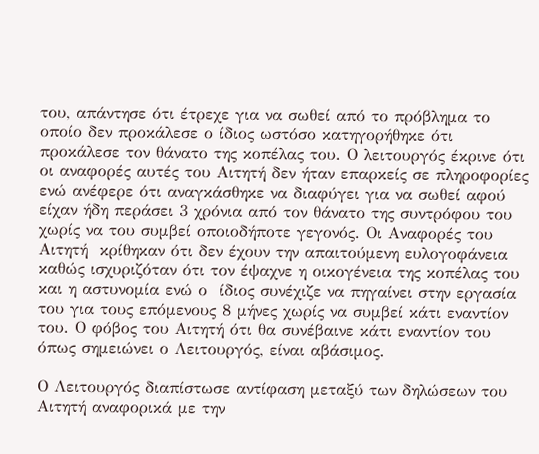του, απάντησε ότι έτρεχε για να σωθεί από το πρόβλημα το οποίο δεν προκάλεσε ο ίδιος ωστόσο κατηγορήθηκε ότι προκάλεσε τον θάνατο της κοπέλας του. Ο λειτουργός έκρινε ότι οι αναφορές αυτές του Αιτητή δεν ήταν επαρκείς σε πληροφορίες ενώ ανέφερε ότι αναγκάσθηκε να διαφύγει για να σωθεί αφού είχαν ήδη περάσει 3 χρόνια από τον θάνατο της συντρόφου του  χωρίς να του συμβεί οποιοδήποτε γεγονός. Οι Αναφορές του Αιτητή  κρίθηκαν ότι δεν έχουν την απαιτούμενη ευλογοφάνεια καθώς ισχυριζόταν ότι τον έψαχνε η οικογένεια της κοπέλας του και η αστυνομία ενώ ο  ίδιος συνέχιζε να πηγαίνει στην εργασία του για τους επόμενους 8 μήνες χωρίς να συμβεί κάτι εναντίον του. Ο φόβος του Αιτητή ότι θα συνέβαινε κάτι εναντίον του όπως σημειώνει ο Λειτουργός, είναι αβάσιμος.

Ο Λειτουργός διαπίστωσε αντίφαση μεταξύ των δηλώσεων του Αιτητή αναφορικά με την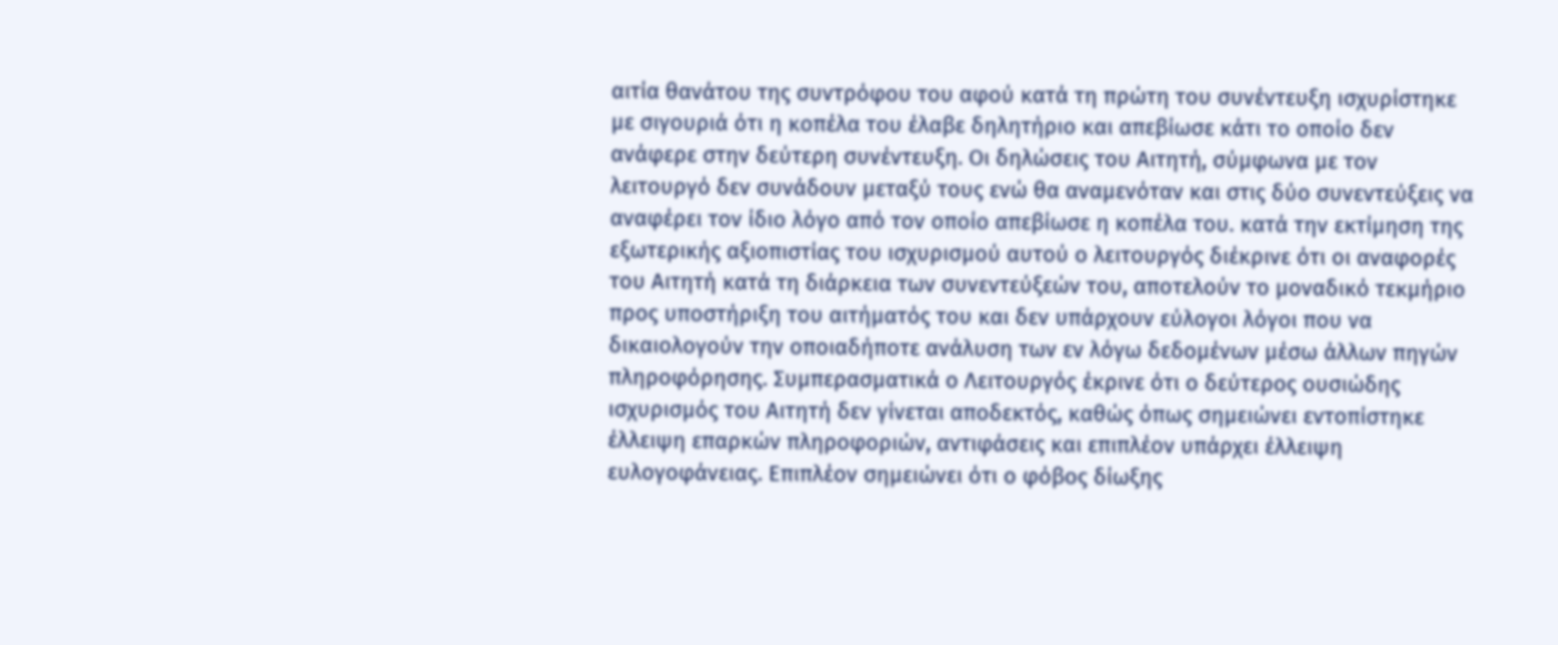αιτία θανάτου της συντρόφου του αφού κατά τη πρώτη του συνέντευξη ισχυρίστηκε με σιγουριά ότι η κοπέλα του έλαβε δηλητήριο και απεβίωσε κάτι το οποίο δεν ανάφερε στην δεύτερη συνέντευξη. Οι δηλώσεις του Αιτητή, σύμφωνα με τον λειτουργό δεν συνάδουν μεταξύ τους ενώ θα αναμενόταν και στις δύο συνεντεύξεις να αναφέρει τον ίδιο λόγο από τον οποίο απεβίωσε η κοπέλα του. κατά την εκτίμηση της εξωτερικής αξιοπιστίας του ισχυρισμού αυτού ο λειτουργός διέκρινε ότι οι αναφορές του Αιτητή κατά τη διάρκεια των συνεντεύξεών του, αποτελούν το μοναδικό τεκμήριο προς υποστήριξη του αιτήματός του και δεν υπάρχουν εύλογοι λόγοι που να δικαιολογούν την οποιαδήποτε ανάλυση των εν λόγω δεδομένων μέσω άλλων πηγών πληροφόρησης. Συμπερασματικά ο Λειτουργός έκρινε ότι ο δεύτερος ουσιώδης ισχυρισμός του Αιτητή δεν γίνεται αποδεκτός, καθώς όπως σημειώνει εντοπίστηκε έλλειψη επαρκών πληροφοριών, αντιφάσεις και επιπλέον υπάρχει έλλειψη ευλογοφάνειας. Επιπλέον σημειώνει ότι ο φόβος δίωξης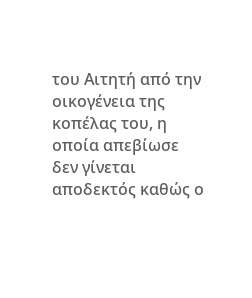του Αιτητή από την οικογένεια της κοπέλας του, η οποία απεβίωσε δεν γίνεται αποδεκτός καθώς ο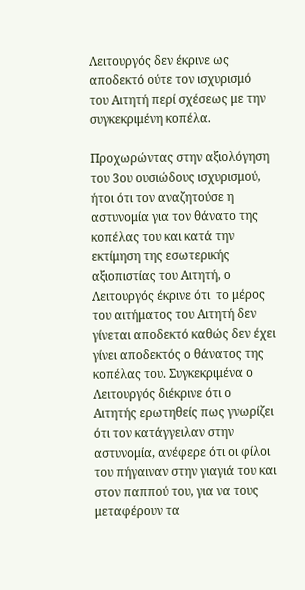Λειτουργός δεν έκρινε ως αποδεκτό ούτε τον ισχυρισμό του Αιτητή περί σχέσεως με την συγκεκριμένη κοπέλα.

Προχωρώντας στην αξιολόγηση του 3ου ουσιώδους ισχυρισμού, ήτοι ότι τον αναζητούσε η αστυνομία για τον θάνατο της κοπέλας του και κατά την εκτίμηση της εσωτερικής αξιοπιστίας του Αιτητή, ο Λειτουργός έκρινε ότι  το μέρος του αιτήματος του Αιτητή δεν γίνεται αποδεκτό καθώς δεν έχει γίνει αποδεκτός ο θάνατος της κοπέλας του. Συγκεκριμένα ο Λειτουργός διέκρινε ότι ο Αιτητής ερωτηθείς πως γνωρίζει ότι τον κατάγγειλαν στην αστυνομία, ανέφερε ότι οι φίλοι του πήγαιναν στην γιαγιά του και στον παππού του, για να τους μεταφέρουν τα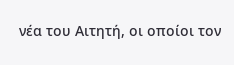νέα του Αιτητή, οι οποίοι τον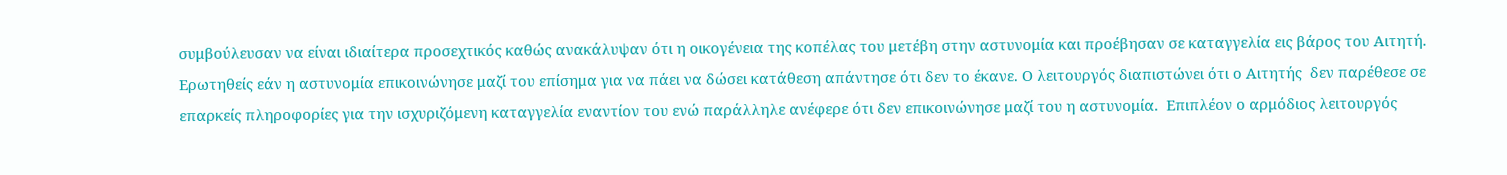συμβούλευσαν να είναι ιδιαίτερα προσεχτικός καθώς ανακάλυψαν ότι η οικογένεια της κοπέλας του μετέβη στην αστυνομία και προέβησαν σε καταγγελία εις βάρος του Αιτητή. Ερωτηθείς εάν η αστυνομία επικοινώνησε μαζί του επίσημα για να πάει να δώσει κατάθεση απάντησε ότι δεν το έκανε. Ο λειτουργός διαπιστώνει ότι ο Αιτητής  δεν παρέθεσε σε επαρκείς πληροφορίες για την ισχυριζόμενη καταγγελία εναντίον του ενώ παράλληλε ανέφερε ότι δεν επικοινώνησε μαζί του η αστυνομία.  Επιπλέον ο αρμόδιος λειτουργός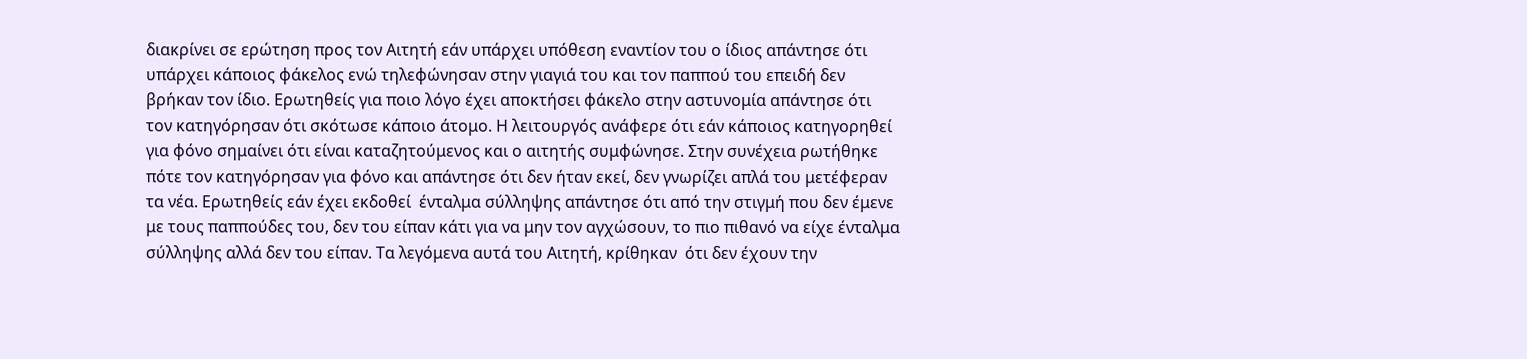διακρίνει σε ερώτηση προς τον Αιτητή εάν υπάρχει υπόθεση εναντίον του ο ίδιος απάντησε ότι υπάρχει κάποιος φάκελος ενώ τηλεφώνησαν στην γιαγιά του και τον παππού του επειδή δεν βρήκαν τον ίδιο. Ερωτηθείς για ποιο λόγο έχει αποκτήσει φάκελο στην αστυνομία απάντησε ότι τον κατηγόρησαν ότι σκότωσε κάποιο άτομο. Η λειτουργός ανάφερε ότι εάν κάποιος κατηγορηθεί για φόνο σημαίνει ότι είναι καταζητούμενος και ο αιτητής συμφώνησε. Στην συνέχεια ρωτήθηκε πότε τον κατηγόρησαν για φόνο και απάντησε ότι δεν ήταν εκεί, δεν γνωρίζει απλά του μετέφεραν τα νέα. Ερωτηθείς εάν έχει εκδοθεί  ένταλμα σύλληψης απάντησε ότι από την στιγμή που δεν έμενε με τους παππούδες του, δεν του είπαν κάτι για να μην τον αγχώσουν, το πιο πιθανό να είχε ένταλμα σύλληψης αλλά δεν του είπαν. Τα λεγόμενα αυτά του Αιτητή, κρίθηκαν  ότι δεν έχουν την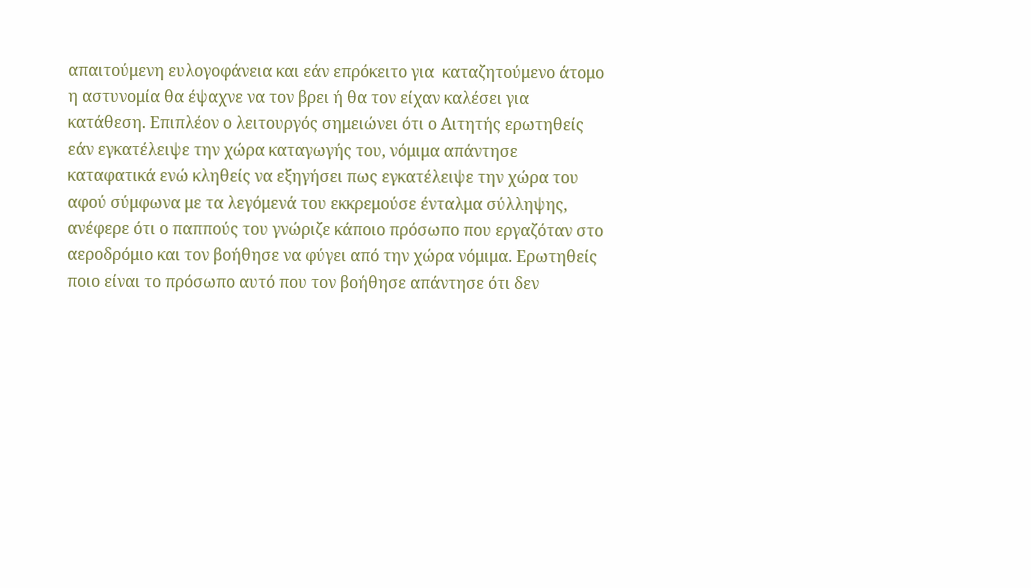απαιτούμενη ευλογοφάνεια και εάν επρόκειτο για  καταζητούμενο άτομο η αστυνομία θα έψαχνε να τον βρει ή θα τον είχαν καλέσει για κατάθεση. Επιπλέον ο λειτουργός σημειώνει ότι ο Αιτητής ερωτηθείς  εάν εγκατέλειψε την χώρα καταγωγής του, νόμιμα απάντησε καταφατικά ενώ κληθείς να εξηγήσει πως εγκατέλειψε την χώρα του  αφού σύμφωνα με τα λεγόμενά του εκκρεμούσε ένταλμα σύλληψης, ανέφερε ότι ο παππούς του γνώριζε κάποιο πρόσωπο που εργαζόταν στο αεροδρόμιο και τον βοήθησε να φύγει από την χώρα νόμιμα. Ερωτηθείς ποιο είναι το πρόσωπο αυτό που τον βοήθησε απάντησε ότι δεν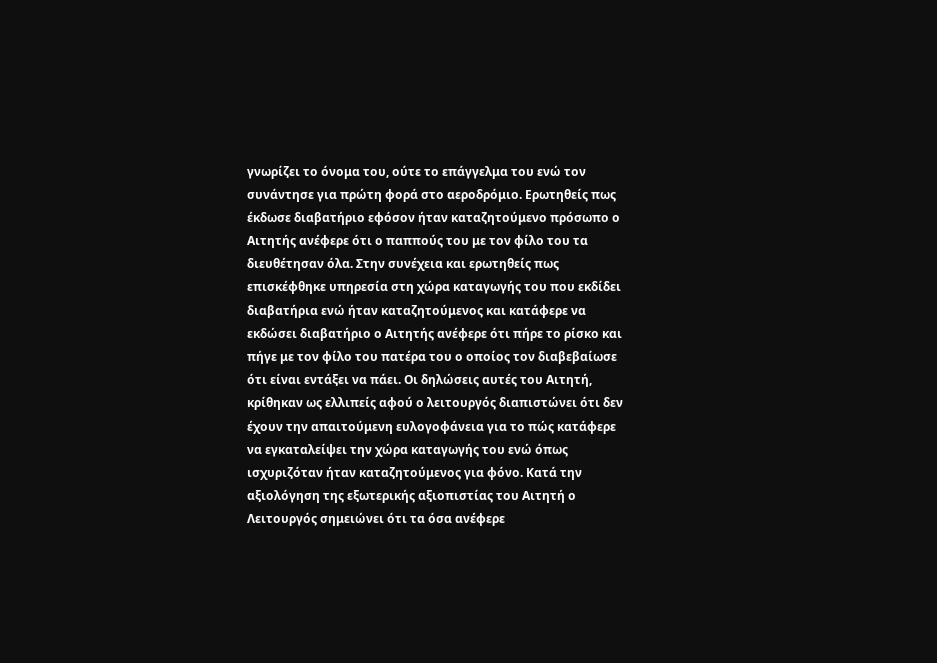γνωρίζει το όνομα του, ούτε το επάγγελμα του ενώ τον συνάντησε για πρώτη φορά στο αεροδρόμιο. Ερωτηθείς πως έκδωσε διαβατήριο εφόσον ήταν καταζητούμενο πρόσωπο ο Αιτητής ανέφερε ότι ο παππούς του με τον φίλο του τα διευθέτησαν όλα. Στην συνέχεια και ερωτηθείς πως επισκέφθηκε υπηρεσία στη χώρα καταγωγής του που εκδίδει διαβατήρια ενώ ήταν καταζητούμενος και κατάφερε να εκδώσει διαβατήριο ο Αιτητής ανέφερε ότι πήρε το ρίσκο και πήγε με τον φίλο του πατέρα του ο οποίος τον διαβεβαίωσε ότι είναι εντάξει να πάει. Οι δηλώσεις αυτές του Αιτητή, κρίθηκαν ως ελλιπείς αφού ο λειτουργός διαπιστώνει ότι δεν έχουν την απαιτούμενη ευλογοφάνεια για το πώς κατάφερε να εγκαταλείψει την χώρα καταγωγής του ενώ όπως ισχυριζόταν ήταν καταζητούμενος για φόνο. Κατά την αξιολόγηση της εξωτερικής αξιοπιστίας του Αιτητή ο Λειτουργός σημειώνει ότι τα όσα ανέφερε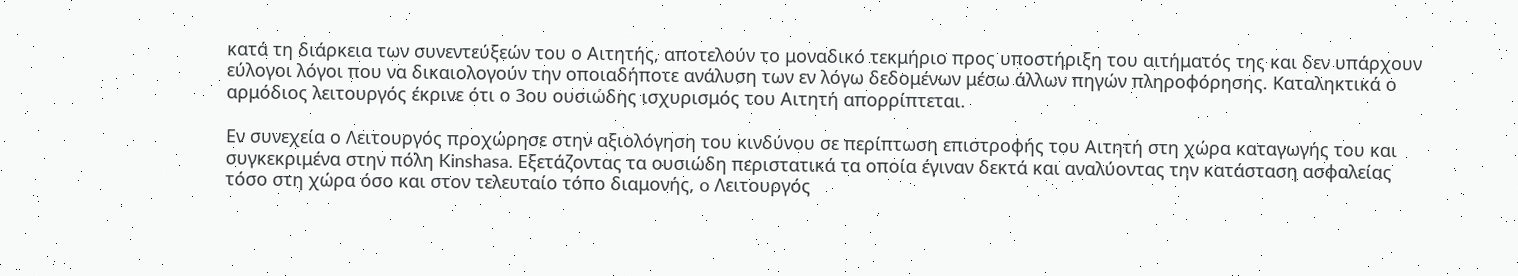κατά τη διάρκεια των συνεντεύξεών του ο Αιτητής, αποτελούν το μοναδικό τεκμήριο προς υποστήριξη του αιτήματός της και δεν υπάρχουν εύλογοι λόγοι που να δικαιολογούν την οποιαδήποτε ανάλυση των εν λόγω δεδομένων μέσω άλλων πηγών πληροφόρησης. Καταληκτικά ο αρμόδιος λειτουργός έκρινε ότι ο 3ου ουσιώδης ισχυρισμός του Αιτητή απορρίπτεται.

Εν συνεχεία ο Λειτουργός προχώρησε στην αξιολόγηση του κινδύνου σε περίπτωση επιστροφής του Αιτητή στη χώρα καταγωγής του και συγκεκριμένα στην πόλη Kinshasa. Εξετάζοντας τα ουσιώδη περιστατικά τα οποία έγιναν δεκτά και αναλύοντας την κατάσταση ασφαλείας τόσο στη χώρα όσο και στον τελευταίο τόπο διαμονής, o Λειτουργός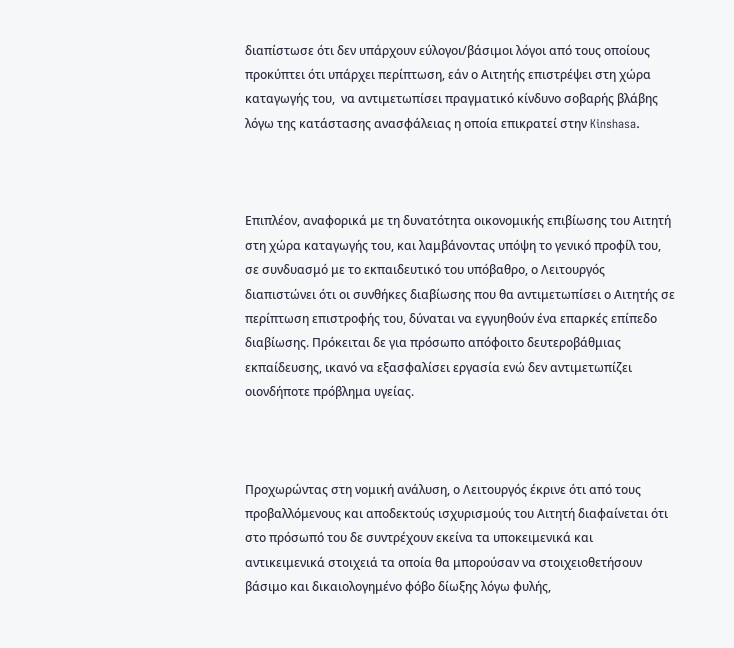διαπίστωσε ότι δεν υπάρχουν εύλογοι/βάσιμοι λόγοι από τους οποίους προκύπτει ότι υπάρχει περίπτωση, εάν ο Αιτητής επιστρέψει στη χώρα καταγωγής του,  να αντιμετωπίσει πραγματικό κίνδυνο σοβαρής βλάβης λόγω της κατάστασης ανασφάλειας η οποία επικρατεί στην Kinshasa.



Επιπλέον, αναφορικά με τη δυνατότητα οικονομικής επιβίωσης του Αιτητή στη χώρα καταγωγής του, και λαμβάνοντας υπόψη το γενικό προφίλ του, σε συνδυασμό με το εκπαιδευτικό του υπόβαθρο, ο Λειτουργός διαπιστώνει ότι οι συνθήκες διαβίωσης που θα αντιμετωπίσει ο Αιτητής σε περίπτωση επιστροφής του, δύναται να εγγυηθούν ένα επαρκές επίπεδο διαβίωσης. Πρόκειται δε για πρόσωπο απόφοιτο δευτεροβάθμιας εκπαίδευσης, ικανό να εξασφαλίσει εργασία ενώ δεν αντιμετωπίζει οιονδήποτε πρόβλημα υγείας.



Προχωρώντας στη νομική ανάλυση, ο Λειτουργός έκρινε ότι από τους προβαλλόμενους και αποδεκτούς ισχυρισμούς του Αιτητή διαφαίνεται ότι στο πρόσωπό του δε συντρέχουν εκείνα τα υποκειμενικά και αντικειμενικά στοιχειά τα οποία θα μπορούσαν να στοιχειοθετήσουν βάσιμο και δικαιολογημένο φόβο δίωξης λόγω φυλής,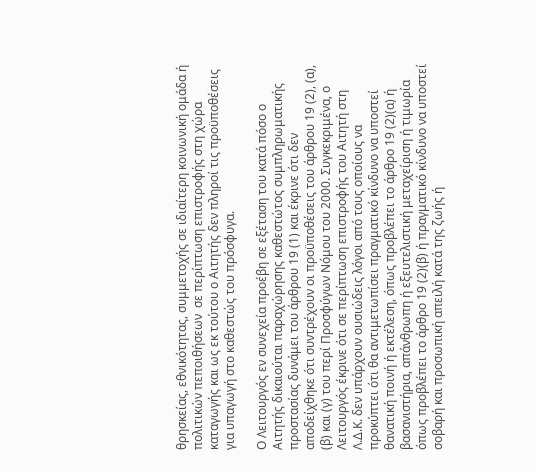θρησκείας, εθνικότητας, συμμετοχής σε ιδιαίτερη κοινωνική ομάδα ή πολιτικών πεποιθήσεων  σε περίπτωση επιστροφής στη χώρα καταγωγής και ως εκ τούτου ο Αιτητής δεν πληροί τις προϋποθέσεις για υπαγωγή στο καθεστώς του πρόσφυγα.

Ο Λειτουργός εν συνεχεία προέβη σε εξέταση του κατά πόσο ο Αιτητής δικαιούται παραχώρησης καθεστώτος συμπληρωματικής προστασίας δυνάμει του άρθρου 19 (1) και έκρινε ότι δεν αποδείχθηκε ότι συντρέχουν οι προϋποθέσεις του άρθρου 19 (2), (α), (β) και (γ) του περί Προσφύγων Νόμου του 2000. Συγκεκριμένα, ο Λειτουργός έκρινε ότι σε περίπτωση επιστροφής του Αιτητή στη Λ.Δ.Κ. δεν υπάρχουν ουσιώδεις λόγοι από τους οποίους να προκύπτει ότι θα αντιμετωπίσει πραγματικό κίνδυνο να υποστεί θανατική ποινή ή εκτέλεση, όπως προβλέπει το άρθρο 19 (2)(α) ή βασανιστήρια, απάνθρωπη ή εξευτελιστική μεταχείριση ή τιμωρία όπως προβλέπει το άρθρο 19 (2)(β) ή πραγματικό κίνδυνο να υποστεί σοβαρή και προσωπική απειλή κατά της ζωής ή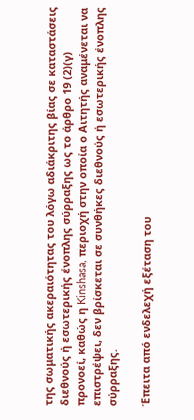της σωματικής ακεραιότητας του λόγω αδιάκριτης βίας σε καταστάσεις διεθνούς ή εσωτερικής ένοπλης σύρραξης ως το άρθρο 19 (2)(γ) προνοεί, καθώς η Kinshasa, περιοχή στην οποία ο Αιτητής αναμένεται να επιστρέψει, δεν βρίσκεται σε συνθήκες διεθνούς ή εσωτερικής ένοπλης σύρραξης.

Έπειτα από ενδελεχή εξέταση του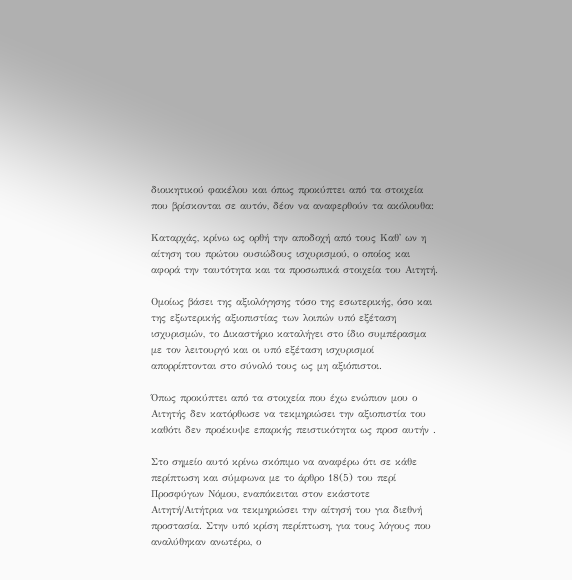διοικητικού φακέλου και όπως προκύπτει από τα στοιχεία που βρίσκονται σε αυτόν, δέον να αναφερθούν τα ακόλουθα:

Καταρχάς, κρίνω ως ορθή την αποδοχή από τους Καθ' ων η αίτηση του πρώτου ουσιώδους ισχυρισμού, ο οποίος και αφορά την ταυτότητα και τα προσωπικά στοιχεία του Αιτητή.

Ομοίως βάσει της αξιολόγησης τόσο της εσωτερικής, όσο και της εξωτερικής αξιοπιστίας των λοιπών υπό εξέταση ισχυρισμών, το Δικαστήριο καταλήγει στο ίδιο συμπέρασμα με τον λειτουργό και οι υπό εξέταση ισχυρισμοί απορρίπτονται στο σύνολό τους ως μη αξιόπιστοι.

Όπως προκύπτει από τα στοιχεία που έχω ενώπιον μου ο Αιτητής δεν κατόρθωσε να τεκμηριώσει την αξιοπιστία του καθότι δεν προέκυψε επαρκής πειστικότητα ως προσ αυτήν .

Στο σημείο αυτό κρίνω σκόπιμο να αναφέρω ότι σε κάθε περίπτωση και σύμφωνα με το άρθρο 18(5) του περί Προσφύγων Νόμου, εναπόκειται στον εκάστοτε Αιτητή/Αιτήτρια να τεκμηριώσει την αίτησή του για διεθνή προστασία. Στην υπό κρίση περίπτωση, για τους λόγους που αναλύθηκαν ανωτέρω, ο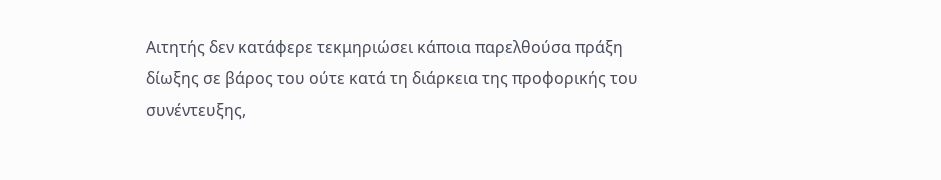Αιτητής δεν κατάφερε τεκμηριώσει κάποια παρελθούσα πράξη δίωξης σε βάρος του ούτε κατά τη διάρκεια της προφορικής του συνέντευξης,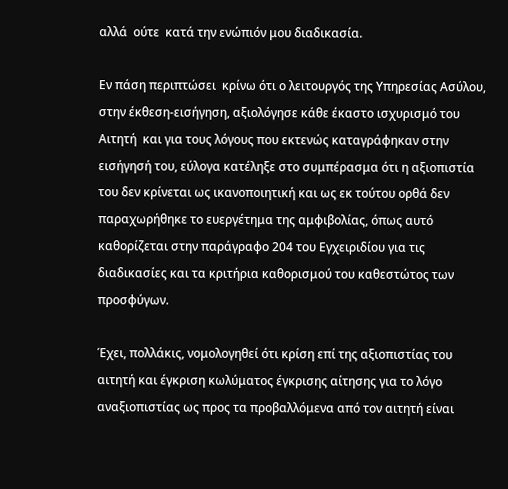αλλά  ούτε  κατά την ενώπιόν μου διαδικασία.

Εν πάση περιπτώσει  κρίνω ότι ο λειτουργός της Υπηρεσίας Ασύλου, στην έκθεση-εισήγηση, αξιολόγησε κάθε έκαστο ισχυρισμό του Αιτητή  και για τους λόγους που εκτενώς καταγράφηκαν στην εισήγησή του, εύλογα κατέληξε στο συμπέρασμα ότι η αξιοπιστία του δεν κρίνεται ως ικανοποιητική και ως εκ τούτου ορθά δεν παραχωρήθηκε το ευεργέτημα της αμφιβολίας, όπως αυτό καθορίζεται στην παράγραφο 204 του Εγχειριδίου για τις διαδικασίες και τα κριτήρια καθορισμού του καθεστώτος των προσφύγων.

Έχει, πολλάκις, νομολογηθεί ότι κρίση επί της αξιοπιστίας του αιτητή και έγκριση κωλύματος έγκρισης αίτησης για το λόγο αναξιοπιστίας ως προς τα προβαλλόμενα από τον αιτητή είναι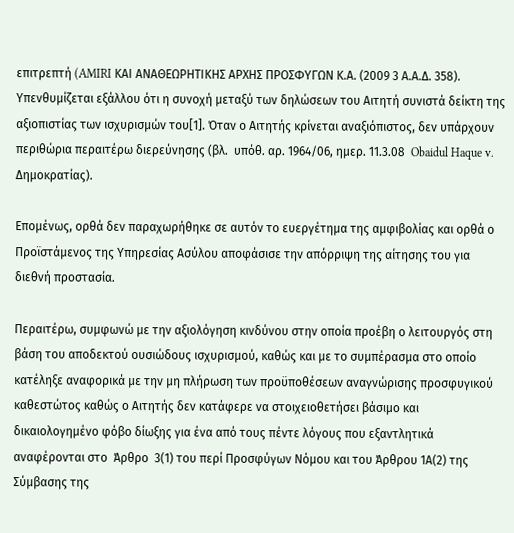επιτρεπτή (AMIRI ΚΑΙ ΑΝΑΘΕΩΡΗΤΙΚΗΣ ΑΡΧΗΣ ΠΡΟΣΦΥΓΩΝ Κ.Α. (2009 3 Α.Α.Δ. 358). Υπενθυμίζεται εξάλλου ότι η συνοχή μεταξύ των δηλώσεων του Αιτητή συνιστά δείκτη της αξιοπιστίας των ισχυρισμών του[1]. Όταν ο Αιτητής κρίνεται αναξιόπιστος, δεν υπάρχουν περιθώρια περαιτέρω διερεύνησης (βλ.  υπόθ. αρ. 1964/06, ημερ. 11.3.08  Obaidul Haque v. Δημοκρατίας).

Επομένως, ορθά δεν παραχωρήθηκε σε αυτόν το ευεργέτημα της αμφιβολίας και ορθά ο Προϊστάμενος της Υπηρεσίας Ασύλου αποφάσισε την απόρριψη της αίτησης του για διεθνή προστασία.

Περαιτέρω, συμφωνώ με την αξιολόγηση κινδύνου στην οποία προέβη ο λειτουργός στη βάση του αποδεκτού ουσιώδους ισχυρισμού, καθώς και με το συμπέρασμα στο οποίο κατέληξε αναφορικά με την μη πλήρωση των προϋποθέσεων αναγνώρισης προσφυγικού καθεστώτος καθώς ο Αιτητής δεν κατάφερε να στοιχειοθετήσει βάσιμο και δικαιολογημένο φόβο δίωξης για ένα από τους πέντε λόγους που εξαντλητικά αναφέρονται στο  Άρθρο  3(1) του περί Προσφύγων Νόμου και του Άρθρου 1Α(2) της Σύμβασης της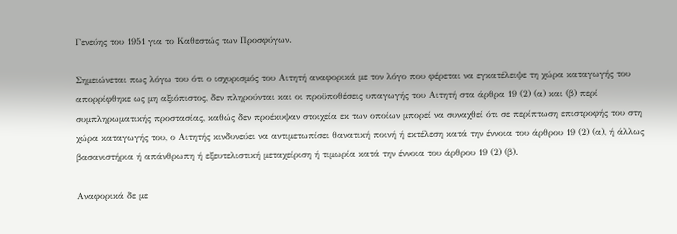Γενεύης του 1951 για το Καθεστώς των Προσφύγων.

Σημειώνεται πως λόγω του ότι ο ισχυρισμός του Αιτητή αναφορικά με τον λόγο που φέρεται να εγκατέλειψε τη χώρα καταγωγής του απορρίφθηκε ως μη αξιόπιστος, δεν πληρούνται και οι προϋποθέσεις υπαγωγής του Αιτητή στα άρθρα 19 (2) (α) και (β) περί συμπληρωματικής προστασίας, καθώς δεν προέκυψαν στοιχεία εκ των οποίων μπορεί να συναχθεί ότι σε περίπτωση επιστροφής του στη χώρα καταγωγής του, ο Αιτητής κινδυνεύει να αντιμετωπίσει θανατική ποινή ή εκτέλεση κατά την έννοια του άρθρου 19 (2) (α), ή άλλως βασανιστήρια ή απάνθρωπη ή εξευτελιστική μεταχείριση ή τιμωρία κατά την έννοια του άρθρου 19 (2) (β).

Αναφορικά δε με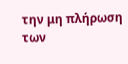την μη πλήρωση των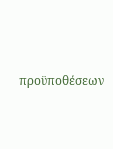προϋποθέσεων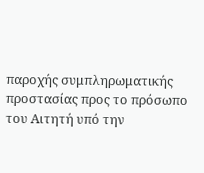παροχής συμπληρωματικής προστασίας προς το πρόσωπο του Αιτητή υπό την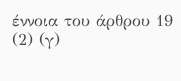έννοια του άρθρου 19 (2) (γ)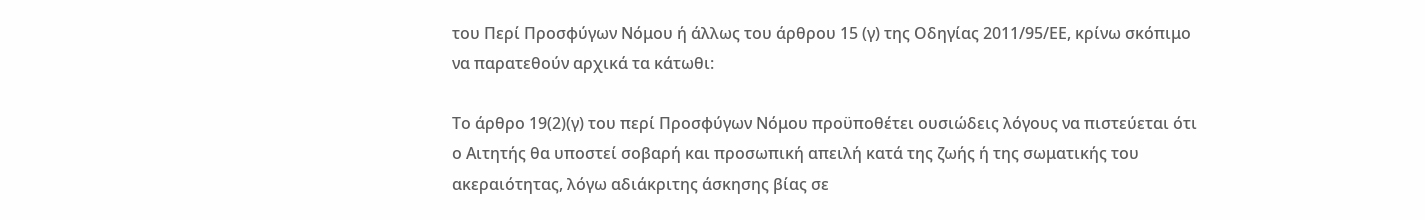του Περί Προσφύγων Νόμου ή άλλως του άρθρου 15 (γ) της Οδηγίας 2011/95/ΕΕ, κρίνω σκόπιμο να παρατεθούν αρχικά τα κάτωθι:

Το άρθρο 19(2)(γ) του περί Προσφύγων Νόμου προϋποθέτει ουσιώδεις λόγους να πιστεύεται ότι ο Αιτητής θα υποστεί σοβαρή και προσωπική απειλή κατά της ζωής ή της σωματικής του ακεραιότητας, λόγω αδιάκριτης άσκησης βίας σε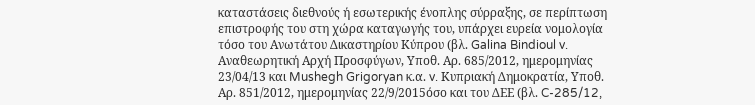καταστάσεις διεθνούς ή εσωτερικής ένοπλης σύρραξης, σε περίπτωση επιστροφής του στη χώρα καταγωγής του, υπάρχει ευρεία νομολογία τόσο του Ανωτάτου Δικαστηρίου Κύπρου (βλ. Galina Bindioul v. Αναθεωρητική Αρχή Προσφύγων, Υποθ. Αρ. 685/2012, ημερομηνίας 23/04/13 και Mushegh Grigoryan κ.α. v. Κυπριακή Δημοκρατία, Υποθ. Αρ. 851/2012, ημερομηνίας 22/9/2015όσο και του ΔΕΕ (βλ. C-285/12,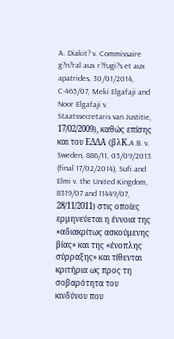A. Diakit? v. Commissaire g?n?ral aux r?fugi?s et aux apatrides, 30/01/2014, C-465/07, Meki Elgafaji and Noor Elgafaji v. Staatssecretaris van Justitie, 17/02/2009), καθώς επίσης και του ΕΔΔΑ (βλK.A.B. v. Sweden, 886/11, 05/09/2013 (final 17/02/2014), Sufi and Elmi v. the United Kingdom, 8319/07 and 11449/07, 28/11/2011) στις οποίες ερμηνεύεται η έννοια της «αδιακρίτως ασκούμενης βίας» και της «ένοπλης σύρραξης» και τίθενται κριτήρια ως προς τη σοβαρότητα του κινδύνου που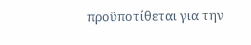προϋποτίθεται για την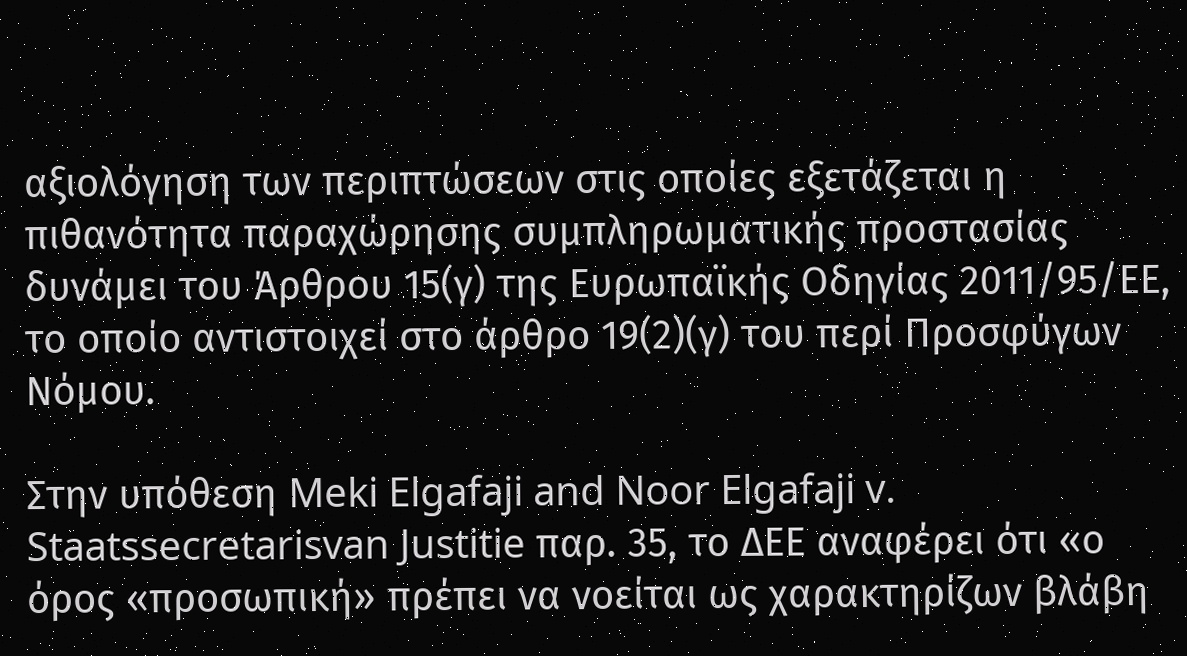αξιολόγηση των περιπτώσεων στις οποίες εξετάζεται η πιθανότητα παραχώρησης συμπληρωματικής προστασίας δυνάμει του Άρθρου 15(γ) της Ευρωπαϊκής Οδηγίας 2011/95/ΕΕ, το οποίο αντιστοιχεί στο άρθρο 19(2)(γ) του περί Προσφύγων Νόμου.

Στην υπόθεση Meki Elgafaji and Noor Elgafaji v. Staatssecretarisvan Justitie παρ. 35, το ΔΕΕ αναφέρει ότι «ο όρος «προσωπική» πρέπει να νοείται ως χαρακτηρίζων βλάβη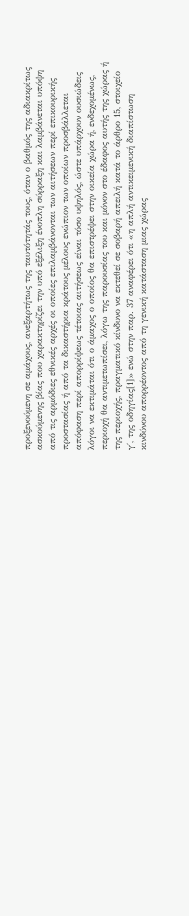προξενούμενη σε αμάχους, ανεξαρτήτως της ταυτότητάς τους, όταν ο βαθμός της αδιακρίτως ασκούμενης βίας που χαρακτηρίζει την υπό εξέλιξη ένοπλη σύρραξη και λαμβάνεται υπόψη από τις αρμόδιες εθνικές αρχές οι οποίες επιλαμβάνονται των αιτήσεων περί επικουρικής προστασίας ή από τα δικαστήρια κράτους μέλους ενώπιον των οποίων προσβάλλεται απόφαση περί απορρίψεως τέτοιας αιτήσεως είναι τόσο υψηλός, ώστε υπάρχουν ουσιώδεις λόγοι να εκτιμάται ότι ο άμαχος ο οποίος θα επιστρέψει στην οικεία χώρα ή, ενδεχομένως, περιοχή θα αντιμετωπίσει, λόγω της παρουσίας του και μόνον στο έδαφος αυτής της χώρας ή της περιοχής, πραγματικό κίνδυνο να εκτεθεί σε σοβαρή απειλή κατά το άρθρο 15, στοιχείο γ΄, της οδηγίας[1]» ενώ στην παρ. 37 αναφέρει ότι «η απλή αντικειμενική διαπίστωση κινδύνου απορρέοντος από τη γενική κατάσταση μιας χώρας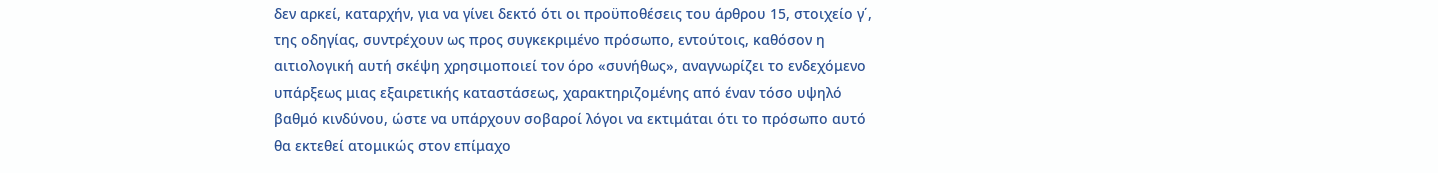δεν αρκεί, καταρχήν, για να γίνει δεκτό ότι οι προϋποθέσεις του άρθρου 15, στοιχείο γ΄, της οδηγίας, συντρέχουν ως προς συγκεκριμένο πρόσωπο, εντούτοις, καθόσον η αιτιολογική αυτή σκέψη χρησιμοποιεί τον όρο «συνήθως», αναγνωρίζει το ενδεχόμενο υπάρξεως μιας εξαιρετικής καταστάσεως, χαρακτηριζομένης από έναν τόσο υψηλό βαθμό κινδύνου, ώστε να υπάρχουν σοβαροί λόγοι να εκτιμάται ότι το πρόσωπο αυτό θα εκτεθεί ατομικώς στον επίμαχο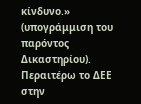κίνδυνο.» (υπογράμμιση του παρόντος Δικαστηρίου). Περαιτέρω το ΔΕΕ στην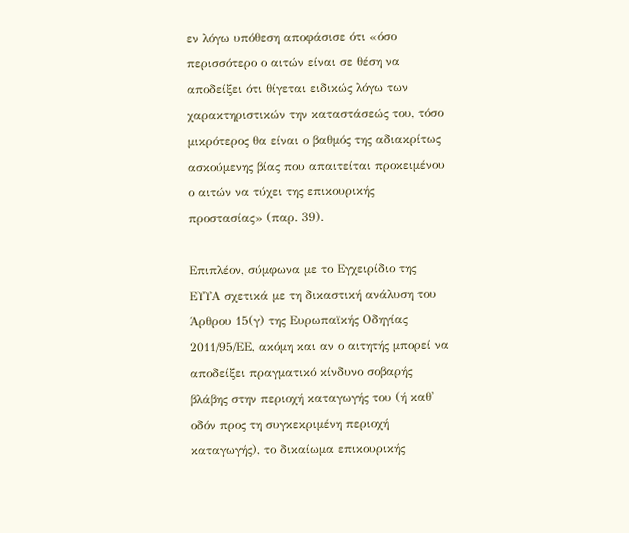εν λόγω υπόθεση αποφάσισε ότι «όσο περισσότερο ο αιτών είναι σε θέση να αποδείξει ότι θίγεται ειδικώς λόγω των χαρακτηριστικών την καταστάσεώς του, τόσο μικρότερος θα είναι ο βαθμός της αδιακρίτως ασκούμενης βίας που απαιτείται προκειμένου ο αιτών να τύχει της επικουρικής προστασίας» (παρ. 39).

Επιπλέον, σύμφωνα με το Εγχειρίδιο της ΕΥΥΑ σχετικά με τη δικαστική ανάλυση του Άρθρου 15(γ) της Ευρωπαϊκής Οδηγίας 2011/95/ΕΕ, ακόμη και αν ο αιτητής μπορεί να αποδείξει πραγματικό κίνδυνο σοβαρής βλάβης στην περιοχή καταγωγής του (ή καθ' οδόν προς τη συγκεκριμένη περιοχή καταγωγής), το δικαίωμα επικουρικής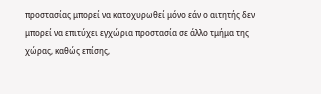προστασίας μπορεί να κατοχυρωθεί μόνο εάν ο αιτητής δεν μπορεί να επιτύχει εγχώρια προστασία σε άλλο τμήμα της χώρας, καθώς επίσης,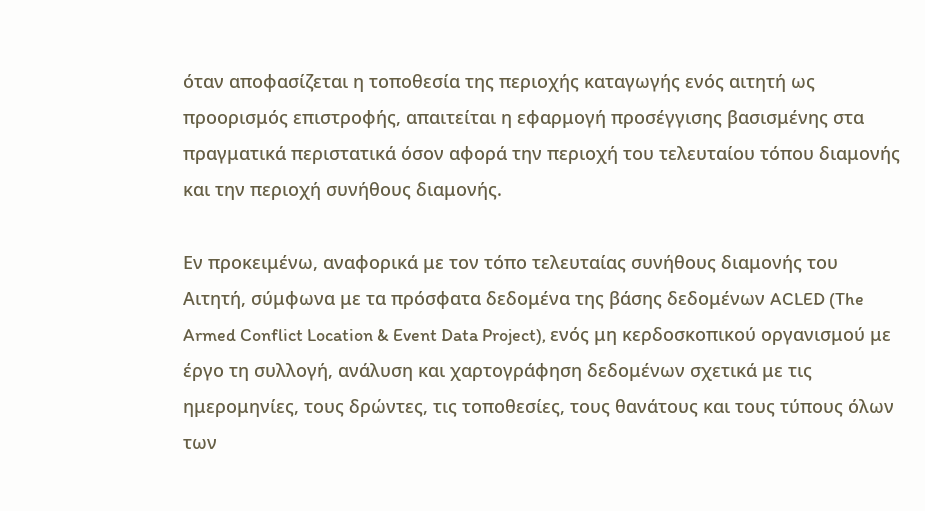όταν αποφασίζεται η τοποθεσία της περιοχής καταγωγής ενός αιτητή ως προορισμός επιστροφής, απαιτείται η εφαρμογή προσέγγισης βασισμένης στα πραγματικά περιστατικά όσον αφορά την περιοχή του τελευταίου τόπου διαμονής και την περιοχή συνήθους διαμονής.

Εν προκειμένω, αναφορικά με τον τόπο τελευταίας συνήθους διαμονής του Αιτητή, σύμφωνα με τα πρόσφατα δεδομένα της βάσης δεδομένων ACLED (The Armed Conflict Location & Event Data Project), ενός μη κερδοσκοπικού οργανισμού με έργο τη συλλογή, ανάλυση και χαρτογράφηση δεδομένων σχετικά με τις ημερομηνίες, τους δρώντες, τις τοποθεσίες, τους θανάτους και τους τύπους όλων των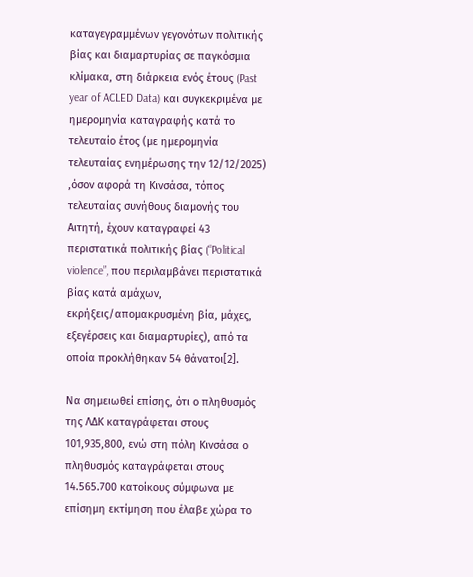καταγεγραμμένων γεγονότων πολιτικής βίας και διαμαρτυρίας σε παγκόσμια κλίμακα, στη διάρκεια ενός έτους (Past year of ACLED Data) και συγκεκριμένα με ημερομηνία καταγραφής κατά το τελευταίο έτος (με ημερομηνία τελευταίας ενημέρωσης την 12/12/2025) ,όσον αφορά τη Κινσάσα, τόπος τελευταίας συνήθους διαμονής του Αιτητή, έχουν καταγραφεί 43 περιστατικά πολιτικής βίας (“Political violence”, που περιλαμβάνει περιστατικά βίας κατά αμάχων, εκρήξεις/απομακρυσμένη βία, μάχες, εξεγέρσεις και διαμαρτυρίες), από τα οποία προκλήθηκαν 54 θάνατοι[2].

Να σημειωθεί επίσης, ότι ο πληθυσμός της ΛΔΚ καταγράφεται στους 101,935,800, ενώ στη πόλη Κινσάσα ο πληθυσμός καταγράφεται στους 14.565.700 κατοίκους σύμφωνα με επίσημη εκτίμηση που έλαβε χώρα το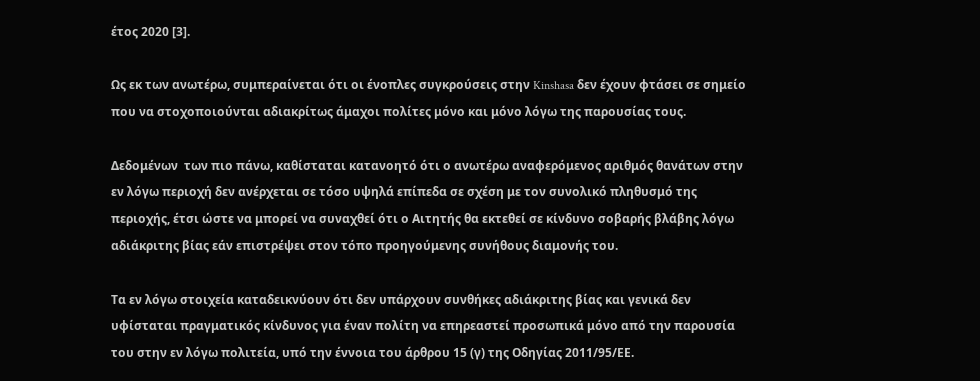έτος 2020 [3].

Ως εκ των ανωτέρω, συμπεραίνεται ότι οι ένοπλες συγκρούσεις στην Kinshasa δεν έχουν φτάσει σε σημείο που να στοχοποιούνται αδιακρίτως άμαχοι πολίτες μόνο και μόνο λόγω της παρουσίας τους.

Δεδομένων  των πιο πάνω, καθίσταται κατανοητό ότι ο ανωτέρω αναφερόμενος αριθμός θανάτων στην εν λόγω περιοχή δεν ανέρχεται σε τόσο υψηλά επίπεδα σε σχέση με τον συνολικό πληθυσμό της περιοχής, έτσι ώστε να μπορεί να συναχθεί ότι ο Αιτητής θα εκτεθεί σε κίνδυνο σοβαρής βλάβης λόγω αδιάκριτης βίας εάν επιστρέψει στον τόπο προηγούμενης συνήθους διαμονής του.

Τα εν λόγω στοιχεία καταδεικνύουν ότι δεν υπάρχουν συνθήκες αδιάκριτης βίας και γενικά δεν υφίσταται πραγματικός κίνδυνος για έναν πολίτη να επηρεαστεί προσωπικά μόνο από την παρουσία του στην εν λόγω πολιτεία, υπό την έννοια του άρθρου 15 (γ) της Οδηγίας 2011/95/ΕΕ.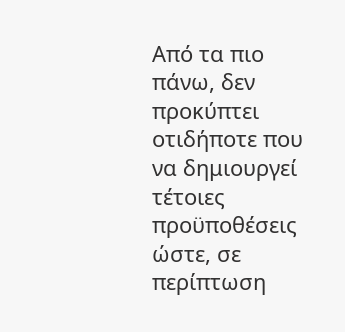Από τα πιο πάνω, δεν προκύπτει οτιδήποτε που να δημιουργεί τέτοιες προϋποθέσεις ώστε, σε περίπτωση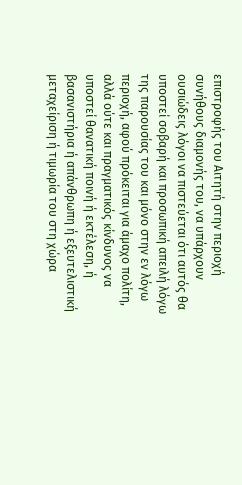επιστροφής του Αιτητή στην περιοχή συνήθους διαμονής του, να υπάρχουν ουσιώδεις λόγοι να πιστεύεται ότι αυτός θα υποστεί σοβαρή και προσωπική απειλή λόγω της παρουσίας του και μόνο στην εν λόγω περιοχή, αφού πρόκειται για άμαχο πολίτη, αλλά ούτε και πραγματικός κίνδυνος να υποστεί θανατική ποινή ή εκτέλεση, ή βασανιστήρια ή απάνθρωπη ή εξευτελιστική μεταχείριση ή τιμωρία του στη χώρα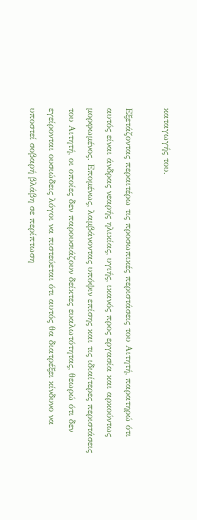καταγωγής του.

Εξετάζοντας περαιτέρω τις προσωπικές περιστάσεις του Αιτητή, παρατηρώ ότι αυτός είναι άνδρας νεαρής ηλικίας, υγιής, ικανός προς εργασία και αρκούντως μορφωμένος. Επομένως, λαμβάνοντας υπόψιν επίσης και τις ιδιαίτερες περιστάσεις του Αιτητή, οι οποίες δεν παρουσιάζουν δείκτες ευαλωτότητας, θεωρώ ότι δεν εγείρονται ουσιώδεις λόγοι να πιστεύεται ότι αυτός θα διατρέξει κίνδυνο να υποστεί σοβαρή βλάβη σε περίπτωση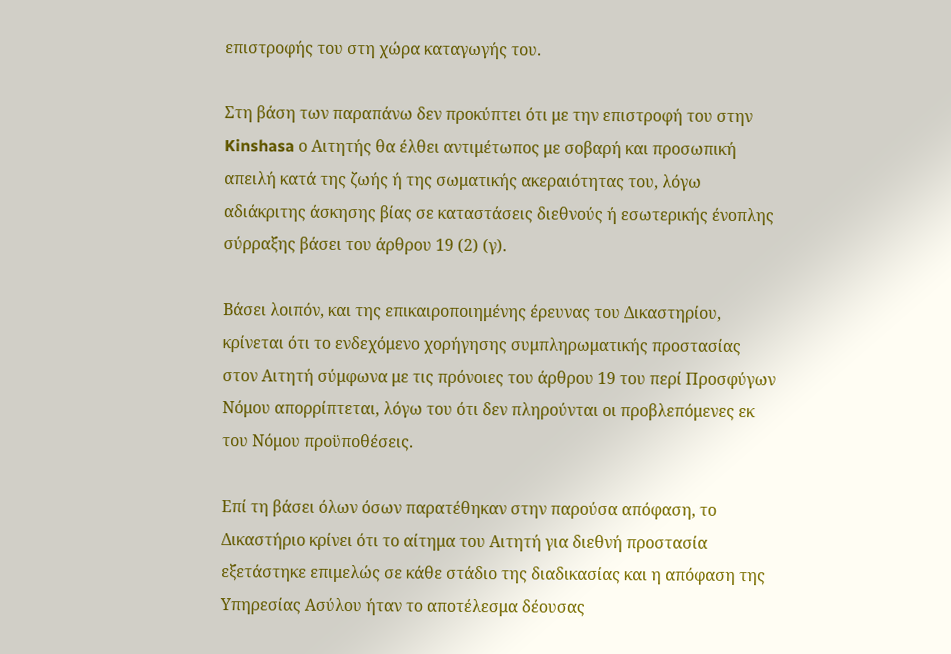επιστροφής του στη χώρα καταγωγής του.

Στη βάση των παραπάνω δεν προκύπτει ότι με την επιστροφή του στην Kinshasa ο Αιτητής θα έλθει αντιμέτωπος με σοβαρή και προσωπική απειλή κατά της ζωής ή της σωματικής ακεραιότητας του, λόγω αδιάκριτης άσκησης βίας σε καταστάσεις διεθνούς ή εσωτερικής ένοπλης σύρραξης βάσει του άρθρου 19 (2) (γ).

Βάσει λοιπόν, και της επικαιροποιημένης έρευνας του Δικαστηρίου, κρίνεται ότι το ενδεχόμενο χορήγησης συμπληρωματικής προστασίας στον Αιτητή σύμφωνα με τις πρόνοιες του άρθρου 19 του περί Προσφύγων Νόμου απορρίπτεται, λόγω του ότι δεν πληρούνται οι προβλεπόμενες εκ του Νόμου προϋποθέσεις.

Επί τη βάσει όλων όσων παρατέθηκαν στην παρούσα απόφαση, το Δικαστήριο κρίνει ότι το αίτημα του Αιτητή για διεθνή προστασία εξετάστηκε επιμελώς σε κάθε στάδιο της διαδικασίας και η απόφαση της Υπηρεσίας Ασύλου ήταν το αποτέλεσμα δέουσας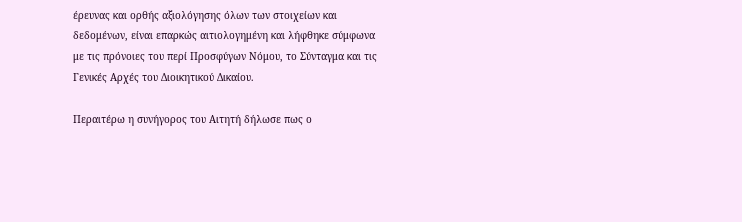έρευνας και ορθής αξιολόγησης όλων των στοιχείων και δεδομένων, είναι επαρκώς αιτιολογημένη και λήφθηκε σύμφωνα με τις πρόνοιες του περί Προσφύγων Νόμου, το Σύνταγμα και τις Γενικές Αρχές του Διοικητικού Δικαίου.

Περαιτέρω η συνήγορος του Αιτητή δήλωσε πως ο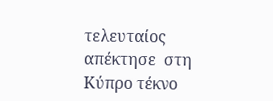τελευταίος απέκτησε  στη Κύπρο τέκνο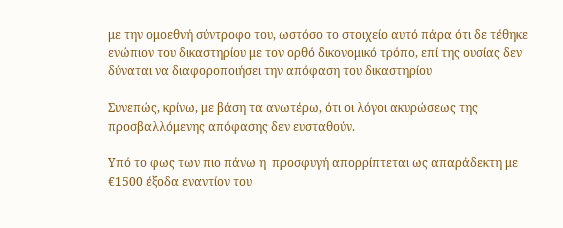με την ομοεθνή σύντροφο του, ωστόσο το στοιχείο αυτό πάρα ότι δε τέθηκε ενώπιον του δικαστηρίου με τον ορθό δικονομικό τρόπο, επί της ουσίας δεν δύναται να διαφοροποιήσει την απόφαση του δικαστηρίου

Συνεπώς, κρίνω, με βάση τα ανωτέρω, ότι οι λόγοι ακυρώσεως της προσβαλλόμενης απόφασης δεν ευσταθούν.

Υπό το φως των πιο πάνω η  προσφυγή απορρίπτεται ως απαράδεκτη με €1500 έξοδα εναντίον του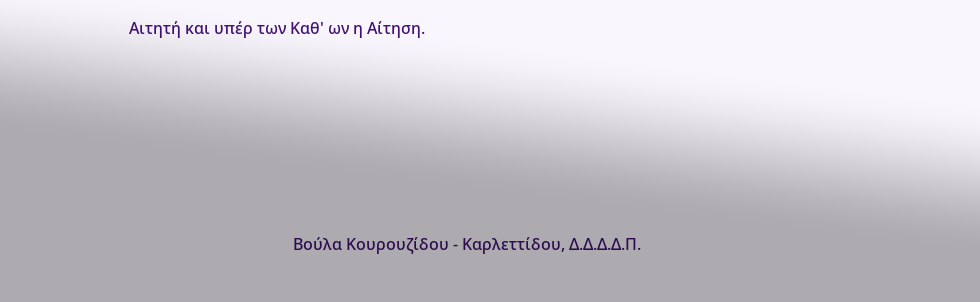Αιτητή και υπέρ των Καθ' ων η Αίτηση.







                                         Βούλα Κουρουζίδου - Καρλεττίδου, Δ.Δ.Δ.Δ.Π.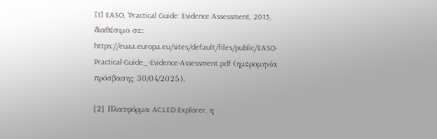[1] EASO, 'Practical Guide: Evidence Assessment, 2015, διαθέσιμο σε: https://euaa.europa.eu/sites/default/files/public/EASO-Practical-Guide_-Evidence-Assessment.pdf (ημερομηνία πρόσβασης 30/04/2025).

[2] Πλατφόρμα ACLED Explorer, η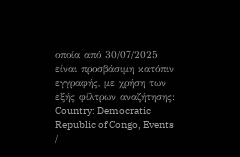οποία από 30/07/2025 είναι προσβάσιμη κατόπιν εγγραφής, με χρήση των εξής φίλτρων αναζήτησης: Country: Democratic Republic of Congo, Events /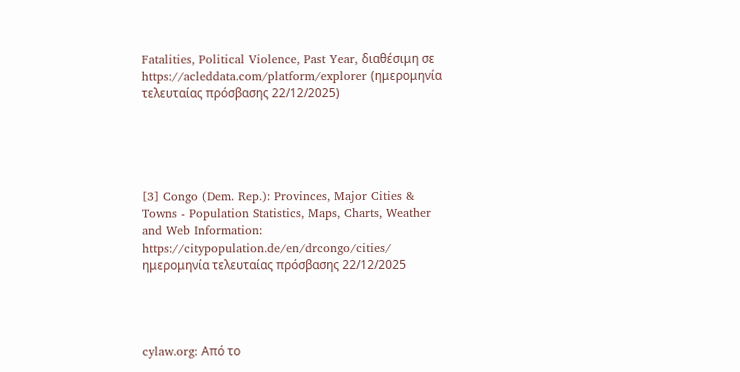Fatalities, Political Violence, Past Year, διαθέσιμη σε https://acleddata.com/platform/explorer (ημερομηνία τελευταίας πρόσβασης 22/12/2025)





[3] Congo (Dem. Rep.): Provinces, Major Cities & Towns - Population Statistics, Maps, Charts, Weather and Web Information: https://citypopulation.de/en/drcongo/cities/ ημερομηνία τελευταίας πρόσβασης 22/12/2025




cylaw.org: Από το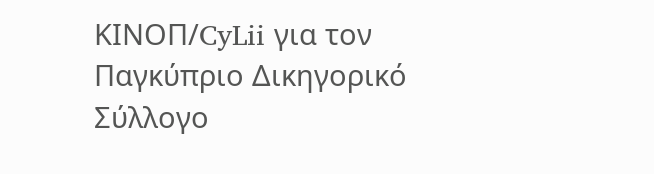ΚΙΝOΠ/CyLii για τον Παγκύπριο Δικηγορικό Σύλλογο